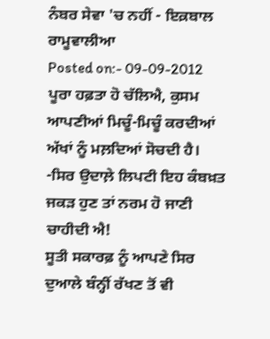ਨੰਬਰ ਸੇਵਾ 'ਚ ਨਹੀਂ - ਇਕ਼ਬਾਲ ਰਾਮੂਵਾਲੀਆ
Posted on:- 09-09-2012
ਪੂਰਾ ਹਫ਼ਤਾ ਹੋ ਚੱਲਿਐ, ਕੁਸਮ ਆਪਣੀਆਂ ਮਿਚੂੰ-ਮਿਚੂੰ ਕਰਦੀਆਂ ਅੱਖਾਂ ਨੂੰ ਮਲ਼ਦਿਆਂ ਸੋਚਦੀ ਹੈ। -ਸਿਰ ਉਦਾਲ਼ੇ ਲਿਪਟੀ ਇਹ ਕੰਬਖ਼ਤ ਜਕੜ ਹੁਣ ਤਾਂ ਨਰਮ ਹੋ ਜਾਣੀ ਚਾਹੀਦੀ ਐ!
ਸੂਤੀ ਸਕਾਰਫ਼ ਨੂੰ ਆਪਣੇ ਸਿਰ ਦੁਆਲੇ ਬੰਨ੍ਹੀਂ ਰੱਖਣ ਤੋਂ ਵੀ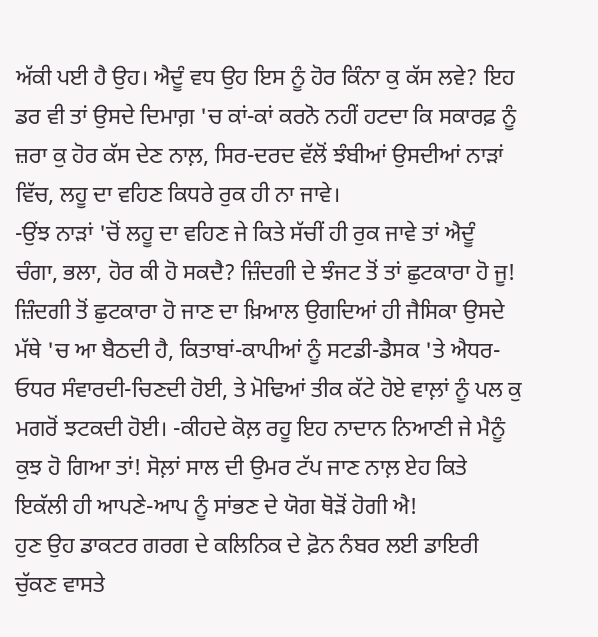ਅੱਕੀ ਪਈ ਹੈ ਉਹ। ਐਦੂੰ ਵਧ ਉਹ ਇਸ ਨੂੰ ਹੋਰ ਕਿੰਨਾ ਕੁ ਕੱਸ ਲਵੇ? ਇਹ ਡਰ ਵੀ ਤਾਂ ਉਸਦੇ ਦਿਮਾਗ਼ 'ਚ ਕਾਂ-ਕਾਂ ਕਰਨੋ ਨਹੀਂ ਹਟਦਾ ਕਿ ਸਕਾਰਫ਼ ਨੂੰ ਜ਼ਰਾ ਕੁ ਹੋਰ ਕੱਸ ਦੇਣ ਨਾਲ਼, ਸਿਰ-ਦਰਦ ਵੱਲੋਂ ਝੰਬੀਆਂ ਉਸਦੀਆਂ ਨਾੜਾਂ ਵਿੱਚ, ਲਹੂ ਦਾ ਵਹਿਣ ਕਿਧਰੇ ਰੁਕ ਹੀ ਨਾ ਜਾਵੇ।
-ਉਂਝ ਨਾੜਾਂ 'ਚੋਂ ਲਹੂ ਦਾ ਵਹਿਣ ਜੇ ਕਿਤੇ ਸੱਚੀਂ ਹੀ ਰੁਕ ਜਾਵੇ ਤਾਂ ਐਦੂੰ ਚੰਗਾ, ਭਲਾ, ਹੋਰ ਕੀ ਹੋ ਸਕਦੈ? ਜ਼ਿੰਦਗੀ ਦੇ ਝੰਜਟ ਤੋਂ ਤਾਂ ਛੁਟਕਾਰਾ ਹੋ ਜੂ!
ਜ਼ਿੰਦਗੀ ਤੋਂ ਛੁਟਕਾਰਾ ਹੋ ਜਾਣ ਦਾ ਖ਼ਿਆਲ ਉਗਦਿਆਂ ਹੀ ਜੈਸਿਕਾ ਉਸਦੇ ਮੱਥੇ 'ਚ ਆ ਬੈਠਦੀ ਹੈ, ਕਿਤਾਬਾਂ-ਕਾਪੀਆਂ ਨੂੰ ਸਟਡੀ-ਡੈਸਕ 'ਤੇ ਐਧਰ-ਓਧਰ ਸੰਵਾਰਦੀ-ਚਿਣਦੀ ਹੋਈ, ਤੇ ਮੋਢਿਆਂ ਤੀਕ ਕੱਟੇ ਹੋਏ ਵਾਲ਼ਾਂ ਨੂੰ ਪਲ ਕੁ ਮਗਰੋਂ ਝਟਕਦੀ ਹੋਈ। -ਕੀਹਦੇ ਕੋਲ਼ ਰਹੂ ਇਹ ਨਾਦਾਨ ਨਿਆਣੀ ਜੇ ਮੈਨੂੰ ਕੁਝ ਹੋ ਗਿਆ ਤਾਂ! ਸੋਲ਼ਾਂ ਸਾਲ ਦੀ ਉਮਰ ਟੱਪ ਜਾਣ ਨਾਲ਼ ਏਹ ਕਿਤੇ ਇਕੱਲੀ ਹੀ ਆਪਣੇ-ਆਪ ਨੂੰ ਸਾਂਭਣ ਦੇ ਯੋਗ ਥੋੜੋਂ ਹੋਗੀ ਐ!
ਹੁਣ ਉਹ ਡਾਕਟਰ ਗਰਗ ਦੇ ਕਲਿਨਿਕ ਦੇ ਫ਼ੋਨ ਨੰਬਰ ਲਈ ਡਾਇਰੀ ਚੁੱਕਣ ਵਾਸਤੇ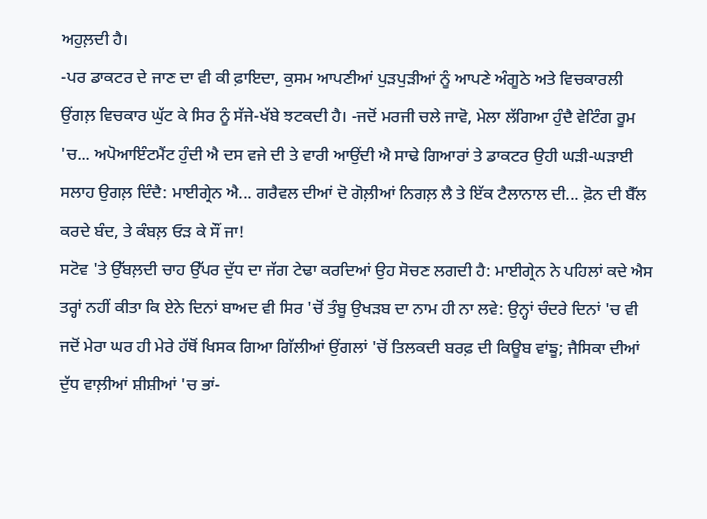ਅਹੁਲ਼ਦੀ ਹੈ।
-ਪਰ ਡਾਕਟਰ ਦੇ ਜਾਣ ਦਾ ਵੀ ਕੀ ਫ਼ਾਇਦਾ, ਕੁਸਮ ਆਪਣੀਆਂ ਪੁੜਪੁੜੀਆਂ ਨੂੰ ਆਪਣੇ ਅੰਗੂਠੇ ਅਤੇ ਵਿਚਕਾਰਲੀ ਉਂਗਲ਼ ਵਿਚਕਾਰ ਘੁੱਟ ਕੇ ਸਿਰ ਨੂੰ ਸੱਜੇ-ਖੱਬੇ ਝਟਕਦੀ ਹੈ। -ਜਦੋਂ ਮਰਜੀ ਚਲੇ ਜਾਵੋ, ਮੇਲਾ ਲੱਗਿਆ ਹੁੰਦੈ ਵੇਟਿੰਗ ਰੂਮ 'ਚ... ਅਪੋਆਇੰਟਮੈਂਟ ਹੁੰਦੀ ਐ ਦਸ ਵਜੇ ਦੀ ਤੇ ਵਾਰੀ ਆਉਂਦੀ ਐ ਸਾਢੇ ਗਿਆਰਾਂ ਤੇ ਡਾਕਟਰ ਉਹੀ ਘੜੀ-ਘੜਾਈ ਸਲਾਹ ਉਗਲ਼ ਦਿੰਦੈ: ਮਾਈਗ੍ਰੇਨ ਐ... ਗਰੈਵਲ ਦੀਆਂ ਦੋ ਗੋਲ਼ੀਆਂ ਨਿਗਲ਼ ਲੈ ਤੇ ਇੱਕ ਟੈਲਾਨਾਲ ਦੀ... ਫ਼ੋਨ ਦੀ ਬੈੱਲ ਕਰਦੇ ਬੰਦ, ਤੇ ਕੰਬਲ਼ ਓੜ ਕੇ ਸੌਂ ਜਾ!
ਸਟੋਵ 'ਤੇ ਉੱਬਲ਼ਦੀ ਚਾਹ ਉੱਪਰ ਦੁੱਧ ਦਾ ਜੱਗ ਟੇਢਾ ਕਰਦਿਆਂ ਉਹ ਸੋਚਣ ਲਗਦੀ ਹੈ: ਮਾਈਗ੍ਰੇਨ ਨੇ ਪਹਿਲਾਂ ਕਦੇ ਐਸ ਤਰ੍ਹਾਂ ਨਹੀਂ ਕੀਤਾ ਕਿ ਏਨੇ ਦਿਨਾਂ ਬਾਅਦ ਵੀ ਸਿਰ 'ਚੋਂ ਤੰਬੂ ਉਖੜਬ ਦਾ ਨਾਮ ਹੀ ਨਾ ਲਵੇ: ਉਨ੍ਹਾਂ ਚੰਦਰੇ ਦਿਨਾਂ 'ਚ ਵੀ ਜਦੋਂ ਮੇਰਾ ਘਰ ਹੀ ਮੇਰੇ ਹੱਥੋਂ ਖਿਸਕ ਗਿਆ ਗਿੱਲੀਆਂ ਉਂਗਲਾਂ 'ਚੋਂ ਤਿਲਕਦੀ ਬਰਫ਼ ਦੀ ਕਿਊਬ ਵਾਂਙੂ; ਜੈਸਿਕਾ ਦੀਆਂ ਦੁੱਧ ਵਾਲ਼ੀਆਂ ਸ਼ੀਸ਼ੀਆਂ 'ਚ ਭਾਂ-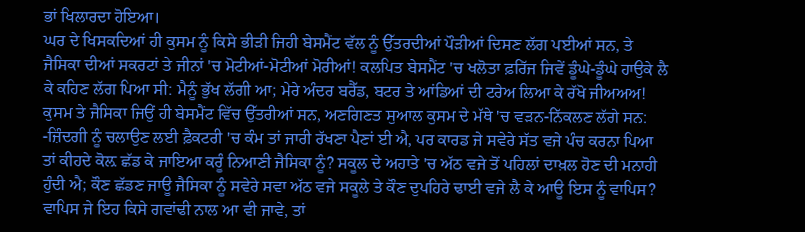ਭਾਂ ਖਿਲਾਰਦਾ ਹੋਇਆ।
ਘਰ ਦੇ ਖਿਸਕਦਿਆਂ ਹੀ ਕੁਸਮ ਨੂੰ ਕਿਸੇ ਭੀੜੀ ਜਿਹੀ ਬੇਸਮੈਂਟ ਵੱਲ ਨੂੰ ਉੱਤਰਦੀਆਂ ਪੌੜੀਆਂ ਦਿਸਣ ਲੱਗ ਪਈਆਂ ਸਨ, ਤੇ ਜੈਸਿਕਾ ਦੀਆਂ ਸਕਰਟਾਂ ਤੇ ਜੀਨਾਂ 'ਚ ਮੋਟੀਆਂ-ਮੋਟੀਆਂ ਮੋਰੀਆਂ! ਕਲਪਿਤ ਬੇਸਮੈਂਟ 'ਚ ਖਲੋਤਾ ਫ਼ਰਿੱਜ ਜਿਵੇਂ ਡੂੰਘੇ-ਡੂੰਘੇ ਹਾਉਕੇ ਲੈ ਕੇ ਕਹਿਣ ਲੱਗ ਪਿਆ ਸੀ: ਮੈਨੂੰ ਭੁੱਖ ਲੱਗੀ ਆ; ਮੇਰੇ ਅੰਦਰ ਬਰੈੱਡ, ਬਟਰ ਤੇ ਆਂਡਿਆਂ ਦੀ ਟਰੇਅ ਲਿਆ ਕੇ ਰੱਖੋ ਜੀਅਅਅ!
ਕੁਸਮ ਤੇ ਜੈਸਿਕਾ ਜਿਉਂ ਹੀ ਬੇਸਮੈਂਟ ਵਿੱਚ ਉੱਤਰੀਆਂ ਸਨ, ਅਣਗਿਣਤ ਸੁਆਲ ਕੁਸਮ ਦੇ ਮੱਥੇ 'ਚ ਵੜਨ-ਨਿੱਕਲਣ ਲੱਗੇ ਸਨ: -ਜ਼ਿੰਦਗੀ ਨੂੰ ਚਲਾਉਣ ਲਈ ਫ਼ੈਕਟਰੀ 'ਚ ਕੰਮ ਤਾਂ ਜਾਰੀ ਰੱਖਣਾ ਪੈਣਾਂ ਈ ਐ, ਪਰ ਕਾਰਡ ਜੇ ਸਵੇਰੇ ਸੱਤ ਵਜੇ ਪੰਚ ਕਰਨਾ ਪਿਆ ਤਾਂ ਕੀਹਦੇ ਕੋਲ਼ ਛੱਡ ਕੇ ਜਾਇਆ ਕਰੂੰ ਨਿਆਣੀ ਜੈਸਿਕਾ ਨੂੰ? ਸਕੂਲ ਦੇ ਅਹਾਤੇ 'ਚ ਅੱਠ ਵਜੇ ਤੋਂ ਪਹਿਲਾਂ ਦਾਖ਼ਲ ਹੋਣ ਦੀ ਮਨਾਹੀ ਹੁੰਦੀ ਐ; ਕੌਣ ਛੱਡਣ ਜਾਊ ਜੈਸਿਕਾ ਨੂੰ ਸਵੇਰੇ ਸਵਾ ਅੱਠ ਵਜੇ ਸਕੂਲੇ ਤੇ ਕੌਣ ਦੁਪਹਿਰੇ ਢਾਈ ਵਜੇ ਲੈ ਕੇ ਆਊ ਇਸ ਨੂੰ ਵਾਪਿਸ? ਵਾਪਿਸ ਜੇ ਇਹ ਕਿਸੇ ਗਵਾਂਢੀ ਨਾਲ ਆ ਵੀ ਜਾਵੇ, ਤਾਂ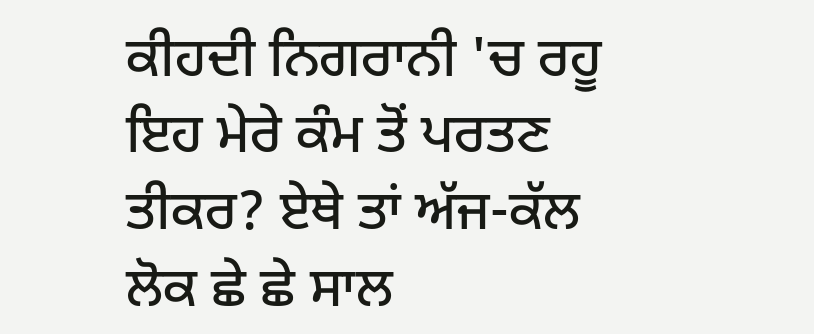ਕੀਹਦੀ ਨਿਗਰਾਨੀ 'ਚ ਰਹੂ ਇਹ ਮੇਰੇ ਕੰਮ ਤੋਂ ਪਰਤਣ ਤੀਕਰ? ਏਥੇ ਤਾਂ ਅੱਜ-ਕੱਲ ਲੋਕ ਛੇ ਛੇ ਸਾਲ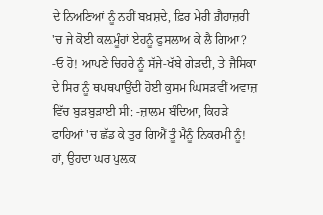ਦੇ ਨਿਅਣਿਆਂ ਨੂੰ ਨਹੀਂ ਬਖ਼ਸ਼ਦੇ, ਫ਼ਿਰ ਮੇਰੀ ਗ਼ੈਹਾਜ਼ਰੀ 'ਚ ਜੇ ਕੋਈ ਕਲ਼ਮੂੰਹਾਂ ਏਹਨੂੰ ਫੁਸਲਾਅ ਕੇ ਲੈ ਗਿਆ?
-ਓ ਹੋ! ਆਪਣੇ ਚਿਹਰੇ ਨੂੰ ਸੱਜੇ-ਖੱਬੇ ਗੇੜਦੀ, ਤੇ ਜੈਸਿਕਾ ਦੇ ਸਿਰ ਨੂੰ ਥਪਥਪਾਉਂਦੀ ਹੋਈ ਕੁਸਮ ਘਿਸੜਵੀਂ ਅਵਾਜ਼ ਵਿੱਚ ਬੁੜਬੁੜਾਈ ਸੀ: -ਜ਼ਾਲਮ ਬੰਦਿਆ, ਕਿਹੜੇ ਫਾਹਿਆਂ 'ਚ ਛੱਡ ਕੇ ਤੁਰ ਗਿਐਂ ਤੂੰ ਮੈਨੂੰ ਨਿਕਰਮੀ ਨੂੰ!
ਹਾਂ, ਉਹਦਾ ਘਰ ਪੁਲ਼ਕ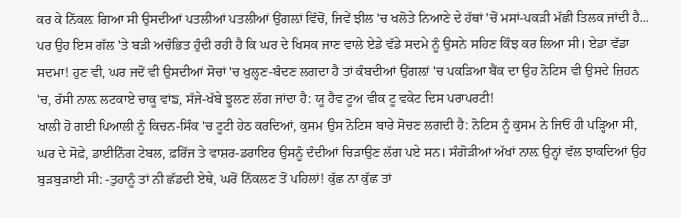ਕਰ ਕੇ ਨਿੱਕਲ਼ ਗਿਆ ਸੀ ਉਸਦੀਆਂ ਪਤਲੀਆਂ ਪਤਲੀਆਂ ਉਂਗਲ਼ਾਂ ਵਿੱਚੋਂ, ਜਿਵੇਂ ਝੀਲ 'ਚ ਖਲੋਤੇ ਨਿਆਣੇ ਦੇ ਹੱਥਾਂ 'ਚੋਂ ਮਸਾਂ-ਪਕੜੀ ਮੱਛੀ ਤਿਲਕ ਜਾਂਦੀ ਹੈ...
ਪਰ ਉਹ ਇਸ ਗੱਲ 'ਤੇ ਬੜੀ ਅਚੰਭਿਤ ਹੁੰਦੀ ਰਹੀ ਹੈ ਕਿ ਘਰ ਦੇ ਖਿਸਕ ਜਾਣ ਵਾਲੇ ਏਡੇ ਵੱਡੇ ਸਦਮੇ ਨੂੰ ਉਸਨੇ ਸਹਿਣ ਕਿੰਝ ਕਰ ਲਿਆ ਸੀ। ਏਡਾ ਵੱਡਾ ਸਦਮਾ! ਹੁਣ ਵੀ, ਘਰ ਜਦੋਂ ਵੀ ਉਸਦੀਆਂ ਸੋਚਾਂ 'ਚ ਖੁਲ੍ਹਣ-ਬੰਦਣ ਲਗਦਾ ਹੈ ਤਾਂ ਕੰਬਦੀਆਂ ਉਂਗਲ਼ਾਂ 'ਚ ਪਕੜਿਆ ਬੈਂਕ ਦਾ ਉਹ ਨੋਟਿਸ ਵੀ ਉਸਦੇ ਜ਼ਿਹਨ 'ਚ, ਰੱਸੀ ਨਾਲ਼ ਲਟਕਾਏ ਚਾਕੂ ਵਾਂਙ, ਸੱਜੇ-ਖੱਬੇ ਝੂਲਣ ਲੱਗ ਜਾਂਦਾ ਹੈ: ਯੂ ਹੈਵ ਟੂਅ ਵੀਕ ਟੂ ਵਕੇਟ ਦਿਸ ਪਰਾਪਰਟੀ!
ਖਾਲੀ ਹੋ ਗਈ ਪਿਆਲੀ ਨੂੰ ਕਿਚਨ-ਸਿੰਕ 'ਚ ਟੂਟੀ ਹੇਠ ਕਰਦਿਆਂ, ਕੁਸਮ ਉਸ ਨੋਟਿਸ ਬਾਰੇ ਸੋਚਣ ਲਗਦੀ ਹੈ: ਨੋਟਿਸ ਨੂੰ ਕੁਸਮ ਨੇ ਜਿਓਂ ਹੀ ਪੜ੍ਹਿਆ ਸੀ, ਘਰ ਦੇ ਸੋਫ਼ੇ, ਡਾਈਨਿੰਗ ਟੇਬਲ, ਫ਼ਰਿੱਜ ਤੇ ਵਾਸ਼ਰ-ਡਰਾਇਰ ਉਸਨੂੰ ਦੰਦੀਆਂ ਚਿੜਾਉਣ ਲੱਗ ਪਏ ਸਨ। ਸੰਗੋੜੀਆਂ ਅੱਖਾਂ ਨਾਲ਼ ਉਨ੍ਹਾਂ ਵੱਲ ਝਾਕਦਿਆਂ ਉਹ ਬੁੜਬੁੜਾਈ ਸੀ: -ਤੁਹਾਨੂੰ ਤਾਂ ਨੀ ਛੱਡਦੀ ਏਥੇ, ਘਰੋਂ ਨਿੱਕਲਣ ਤੋਂ ਪਹਿਲਾਂ! ਕੁੱਛ ਨਾ ਕੁੱਛ ਤਾਂ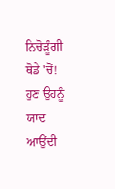ਨਿਚੋੜੂੰਗੀ ਥੋਡੇ 'ਚੋਂ!
ਹੁਣ ਉਹਨੂੰ ਯਾਦ ਆਉਂਦੀ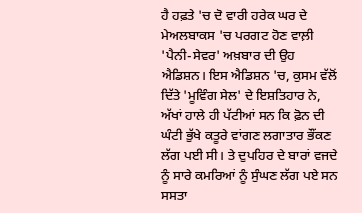ਹੈ ਹਫ਼ਤੇ 'ਚ ਦੋ ਵਾਰੀ ਹਰੇਕ ਘਰ ਦੇ ਮੇਅਲਬਾਕਸ 'ਚ ਪਰਗਟ ਹੋਣ ਵਾਲ਼ੀ 'ਪੈਨੀ-ਸੇਵਰ' ਅਖ਼ਬਾਰ ਦੀ ਉਹ ਐਡਿਸ਼ਨ। ਇਸ ਐਡਿਸ਼ਨ 'ਚ, ਕੁਸਮ ਵੱਲੋਂ ਦਿੱਤੇ 'ਮੂਵਿੰਗ ਸੇਲ' ਦੇ ਇਸ਼ਤਿਹਾਰ ਨੇ, ਅੱਖਾਂ ਹਾਲੇ ਹੀ ਪੱਟੀਆਂ ਸਨ ਕਿ ਫ਼ੋਨ ਦੀ ਘੰਟੀ ਭੁੱਖੇ ਕਤੂਰੇ ਵਾਂਗਣ ਲਗਾਤਾਰ ਭੌਂਕਣ ਲੱਗ ਪਈ ਸੀ। ਤੇ ਦੁਪਹਿਰ ਦੇ ਬਾਰਾਂ ਵਜਦੇ ਨੂੰ ਸਾਰੇ ਕਮਰਿਆਂ ਨੂੰ ਸੁੰਘਣ ਲੱਗ ਪਏ ਸਨ ਸਸਤਾ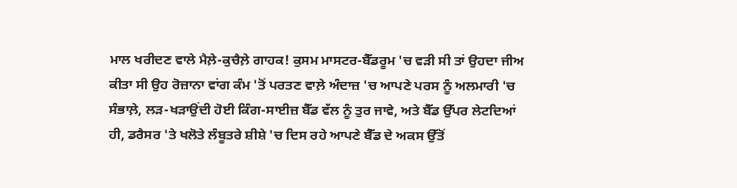ਮਾਲ ਖਰੀਦਣ ਵਾਲੇ ਮੈਲ਼ੇ-ਕੁਚੈਲ਼ੇ ਗਾਹਕ! ਕੁਸਮ ਮਾਸਟਰ-ਬੈੱਡਰੂਮ 'ਚ ਵੜੀ ਸੀ ਤਾਂ ਉਹਦਾ ਜੀਅ ਕੀਤਾ ਸੀ ਉਹ ਰੋਜ਼ਾਨਾ ਵਾਂਗ ਕੰਮ 'ਤੋਂ ਪਰਤਣ ਵਾਲ਼ੇ ਅੰਦਾਜ਼ 'ਚ ਆਪਣੇ ਪਰਸ ਨੂੰ ਅਲਮਾਰੀ 'ਚ ਸੰਭਾਲ਼ੇ, ਲੜ-ਖੜਾਉਂਦੀ ਹੋਈ ਕਿੰਗ-ਸਾਈਜ਼ ਬੈੱਡ ਵੱਲ ਨੂੰ ਤੁਰ ਜਾਵੇ, ਅਤੇ ਬੈੱਡ ਉੱਪਰ ਲੇਟਦਿਆਂ ਹੀ, ਡਰੈਸਰ 'ਤੇ ਖਲੋਤੇ ਲੰਬੂਤਰੇ ਸ਼ੀਸ਼ੇ 'ਚ ਦਿਸ ਰਹੇ ਆਪਣੇ ਬੈੱਡ ਦੇ ਅਕਸ ਉੱਤੋਂ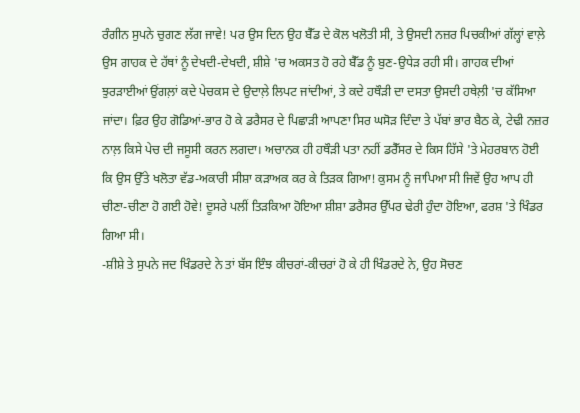ਰੰਗੀਨ ਸੁਪਨੇ ਚੁਗਣ ਲੱਗ ਜਾਵੇ! ਪਰ ਉਸ ਦਿਨ ਉਹ ਬੈੱਡ ਦੇ ਕੋਲ ਖਲੋਤੀ ਸੀ, ਤੇ ਉਸਦੀ ਨਜ਼ਰ ਪਿਚਕੀਆਂ ਗੱਲ੍ਹਾਂ ਵਾਲ਼ੇ ਉਸ ਗਾਹਕ ਦੇ ਹੱਥਾਂ ਨੂੰ ਦੇਖਦੀ-ਦੇਖਦੀ, ਸ਼ੀਸ਼ੇ 'ਚ ਅਕਸਤ ਹੋ ਰਹੇ ਬੈੱਡ ਨੂੰ ਬੁਣ-ਉਧੇੜ ਰਹੀ ਸੀ। ਗਾਹਕ ਦੀਆਂ ਝੁਰੜਾਈਆਂ ਉਂਗਲ਼ਾਂ ਕਦੇ ਪੇਚਕਸ ਦੇ ਉਦਾਲ਼ੇ ਲਿਪਟ ਜਾਂਦੀਆਂ, ਤੇ ਕਦੇ ਹਥੌੜੀ ਦਾ ਦਸਤਾ ਉਸਦੀ ਹਥੇਲ਼ੀ 'ਚ ਕੱਸਿਆ ਜਾਂਦਾ। ਫ਼ਿਰ ਉਹ ਗੋਡਿਆਂ-ਭਾਰ ਹੋ ਕੇ ਡਰੈਸਰ ਦੇ ਪਿਛਾੜੀ ਆਪਣਾ ਸਿਰ ਘਸੋੜ ਦਿੰਦਾ ਤੇ ਪੱਬਾਂ ਭਾਰ ਬੈਠ ਕੇ, ਟੇਢੀ ਨਜ਼ਰ ਨਾਲ਼ ਕਿਸੇ ਪੇਚ ਦੀ ਜਸੂਸੀ ਕਰਨ ਲਗਦਾ। ਅਚਾਨਕ ਹੀ ਹਥੌੜੀ ਪਤਾ ਨਹੀਂ ਡਰੈੱਸਰ ਦੇ ਕਿਸ ਹਿੱਸੇ 'ਤੇ ਮੇਹਰਬਾਨ ਹੋਈ ਕਿ ਉਸ ਉੱਤੇ ਖਲੋਤਾ ਵੱਡ-ਅਕਾਰੀ ਸੀਸ਼ਾ ਕੜਾਅਕ ਕਰ ਕੇ ਤਿੜਕ ਗਿਆ! ਕੁਸਮ ਨੂੰ ਜਾਪਿਆ ਸੀ ਜਿਵੇਂ ਉਹ ਆਪ ਹੀ ਚੀਣਾ-ਚੀਣਾ ਹੋ ਗਈ ਹੋਵੇ! ਦੂਸਰੇ ਪਲੀਂ ਤਿੜਕਿਆ ਹੋਇਆ ਸ਼ੀਸ਼ਾ ਡਰੈਸਰ ਉੱਪਰ ਢੇਰੀ ਹੁੰਦਾ ਹੋਇਆ, ਫਰਸ਼ 'ਤੇ ਖਿੰਡਰ ਗਿਆ ਸੀ।
-ਸ਼ੀਸ਼ੇ ਤੇ ਸੁਪਨੇ ਜਦ ਖਿੰਡਰਦੇ ਨੇ ਤਾਂ ਬੱਸ ਇੰਝ ਕੀਚਰਾਂ-ਕੀਚਰਾਂ ਹੋ ਕੇ ਹੀ ਖਿੰਡਰਦੇ ਨੇ, ਉਹ ਸੋਚਣ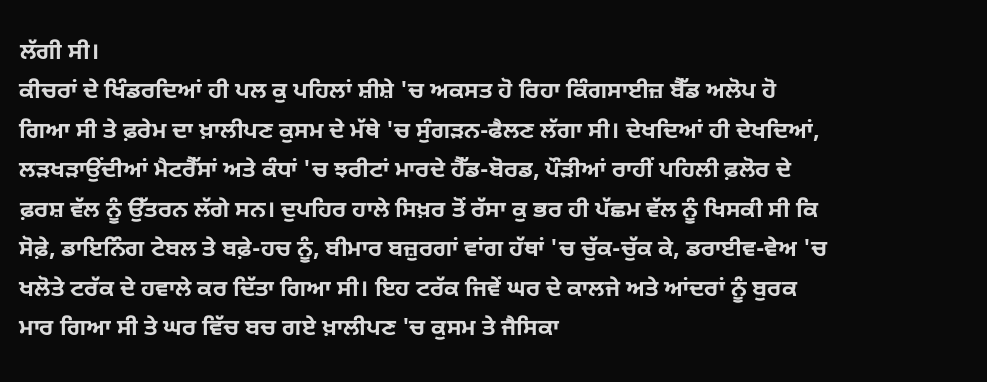ਲੱਗੀ ਸੀ।
ਕੀਚਰਾਂ ਦੇ ਖਿੰਡਰਦਿਆਂ ਹੀ ਪਲ ਕੁ ਪਹਿਲਾਂ ਸ਼ੀਸ਼ੇ 'ਚ ਅਕਸਤ ਹੋ ਰਿਹਾ ਕਿੰਗਸਾਈਜ਼ ਬੈੱਡ ਅਲੋਪ ਹੋ ਗਿਆ ਸੀ ਤੇ ਫ਼ਰੇਮ ਦਾ ਖ਼ਾਲੀਪਣ ਕੁਸਮ ਦੇ ਮੱਥੇ 'ਚ ਸੁੰਗੜਨ-ਫੈਲਣ ਲੱਗਾ ਸੀ। ਦੇਖਦਿਆਂ ਹੀ ਦੇਖਦਿਆਂ, ਲੜਖੜਾਉਂਦੀਆਂ ਮੈਟਰੈੱਸਾਂ ਅਤੇ ਕੰਧਾਂ 'ਚ ਝਰੀਟਾਂ ਮਾਰਦੇ ਹੈੱਡ-ਬੋਰਡ, ਪੌੜੀਆਂ ਰਾਹੀਂ ਪਹਿਲੀ ਫ਼ਲੋਰ ਦੇ ਫ਼ਰਸ਼ ਵੱਲ ਨੂੰ ਉੱਤਰਨ ਲੱਗੇ ਸਨ। ਦੁਪਹਿਰ ਹਾਲੇ ਸਿਖ਼ਰ ਤੋਂ ਰੱਸਾ ਕੁ ਭਰ ਹੀ ਪੱਛਮ ਵੱਲ ਨੂੰ ਖਿਸਕੀ ਸੀ ਕਿ ਸੋਫ਼ੇ, ਡਾਇਨਿੰਗ ਟੇਬਲ ਤੇ ਬਫ਼ੇ-ਹਚ ਨੂੰ, ਬੀਮਾਰ ਬਜ਼ੁਰਗਾਂ ਵਾਂਗ ਹੱਥਾਂ 'ਚ ਚੁੱਕ-ਚੁੱਕ ਕੇ, ਡਰਾਈਵ-ਵੇਅ 'ਚ ਖਲੋਤੇ ਟਰੱਕ ਦੇ ਹਵਾਲੇ ਕਰ ਦਿੱਤਾ ਗਿਆ ਸੀ। ਇਹ ਟਰੱਕ ਜਿਵੇਂ ਘਰ ਦੇ ਕਾਲਜੇ ਅਤੇ ਆਂਦਰਾਂ ਨੂੰ ਬੁਰਕ ਮਾਰ ਗਿਆ ਸੀ ਤੇ ਘਰ ਵਿੱਚ ਬਚ ਗਏ ਖ਼ਾਲੀਪਣ 'ਚ ਕੁਸਮ ਤੇ ਜੈਸਿਕਾ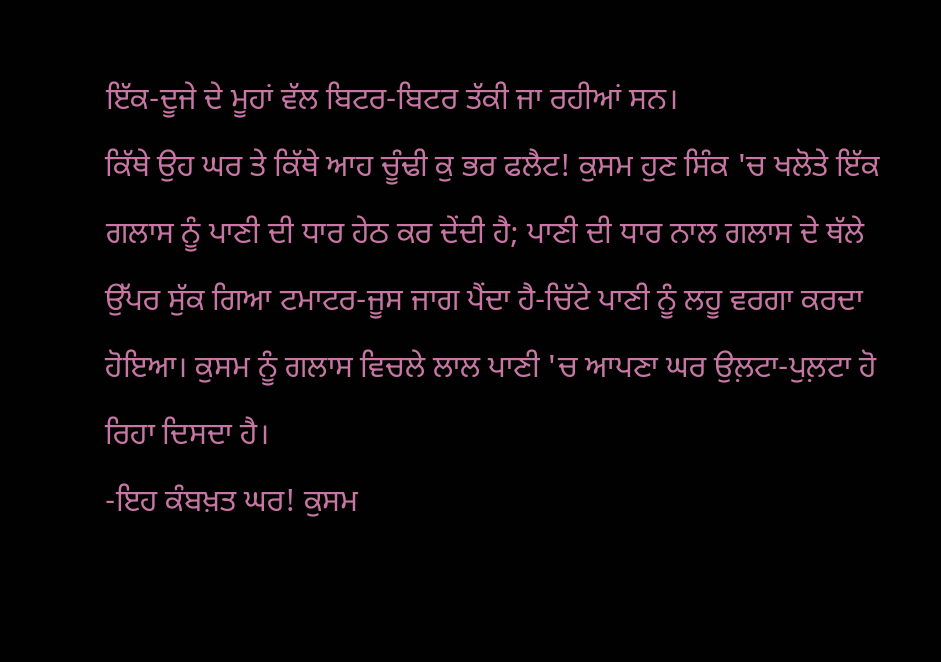ਇੱਕ-ਦੂਜੇ ਦੇ ਮੂਹਾਂ ਵੱਲ ਬਿਟਰ-ਬਿਟਰ ਤੱਕੀ ਜਾ ਰਹੀਆਂ ਸਨ।
ਕਿੱਥੇ ਉਹ ਘਰ ਤੇ ਕਿੱਥੇ ਆਹ ਚੂੰਢੀ ਕੁ ਭਰ ਫਲੈਟ! ਕੁਸਮ ਹੁਣ ਸਿੰਕ 'ਚ ਖਲੋਤੇ ਇੱਕ ਗਲਾਸ ਨੂੰ ਪਾਣੀ ਦੀ ਧਾਰ ਹੇਠ ਕਰ ਦੇਂਦੀ ਹੈ; ਪਾਣੀ ਦੀ ਧਾਰ ਨਾਲ ਗਲਾਸ ਦੇ ਥੱਲੇ ਉੱਪਰ ਸੁੱਕ ਗਿਆ ਟਮਾਟਰ-ਜੂਸ ਜਾਗ ਪੈਂਦਾ ਹੈ-ਚਿੱਟੇ ਪਾਣੀ ਨੂੰ ਲਹੂ ਵਰਗਾ ਕਰਦਾ ਹੋਇਆ। ਕੁਸਮ ਨੂੰ ਗਲਾਸ ਵਿਚਲੇ ਲਾਲ ਪਾਣੀ 'ਚ ਆਪਣਾ ਘਰ ਉਲ਼ਟਾ-ਪੁਲ਼ਟਾ ਹੋ ਰਿਹਾ ਦਿਸਦਾ ਹੈ।
-ਇਹ ਕੰਬਖ਼ਤ ਘਰ! ਕੁਸਮ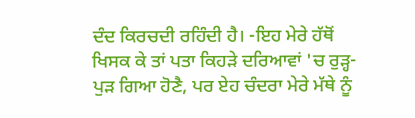ਦੰਦ ਕਿਰਚਦੀ ਰਹਿੰਦੀ ਹੈ। -ਇਹ ਮੇਰੇ ਹੱਥੋਂ ਖਿਸਕ ਕੇ ਤਾਂ ਪਤਾ ਕਿਹੜੇ ਦਰਿਆਵਾਂ 'ਚ ਰੁੜ੍ਹ-ਪੁੜ ਗਿਆ ਹੋਣੈ, ਪਰ ਏਹ ਚੰਦਰਾ ਮੇਰੇ ਮੱਥੇ ਨੂੰ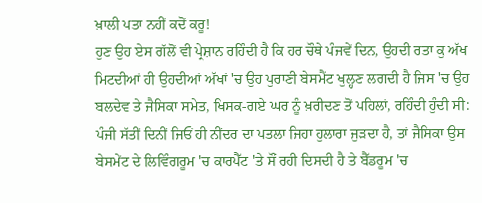ਖ਼ਾਲੀ ਪਤਾ ਨਹੀਂ ਕਦੋਂ ਕਰੂ!
ਹੁਣ ਉਹ ਏਸ ਗੱਲੋਂ ਵੀ ਪ੍ਰੇਸ਼ਾਨ ਰਹਿੰਦੀ ਹੈ ਕਿ ਹਰ ਚੌਥੇ ਪੰਜਵੇਂ ਦਿਨ, ਉਹਦੀ ਰਤਾ ਕੁ ਅੱਖ ਮਿਟਦੀਆਂ ਹੀ ਉਹਦੀਆਂ ਅੱਖਾਂ 'ਚ ਉਹ ਪੁਰਾਣੀ ਬੇਸਮੈਂਟ ਖੁਲ੍ਹਣ ਲਗਦੀ ਹੈ ਜਿਸ 'ਚ ਉਹ ਬਲਦੇਵ ਤੇ ਜੈਸਿਕਾ ਸਮੇਤ, ਖਿਸਕ-ਗਏ ਘਰ ਨੂੰ ਖ਼ਰੀਦਣ ਤੋਂ ਪਹਿਲਾਂ, ਰਹਿੰਦੀ ਹੁੰਦੀ ਸੀ: ਪੰਜੀ ਸੱਤੀਂ ਦਿਨੀਂ ਜਿਓਂ ਹੀ ਨੀਂਦਰ ਦਾ ਪਤਲਾ ਜਿਹਾ ਹੁਲਾਰਾ ਜੁੜਦਾ ਹੈ, ਤਾਂ ਜੈਸਿਕਾ ਉਸ ਬੇਸਮੇਂਟ ਦੇ ਲਿਵਿੰਗਰੂਮ 'ਚ ਕਾਰਪੈੱਟ 'ਤੇ ਸੌਂ ਰਹੀ ਦਿਸਦੀ ਹੈ ਤੇ ਬੈੱਡਰੂਮ 'ਚ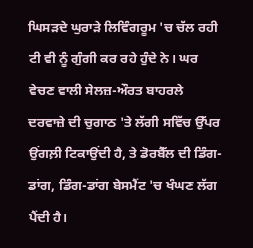ਘਿਸੜਦੇ ਘੁਰਾੜੇ ਲਿਵਿੰਗਰੂਮ 'ਚ ਚੱਲ ਰਹੀ ਟੀ ਵੀ ਨੂੰ ਗੁੰਗੀ ਕਰ ਰਹੇ ਹੁੰਦੇ ਨੇ। ਘਰ ਵੇਚਣ ਵਾਲੀ ਸੇਲਜ਼-ਔਰਤ ਬਾਹਰਲੇ ਦਰਵਾਜ਼ੇ ਦੀ ਚੁਗਾਠ 'ਤੇ ਲੱਗੀ ਸਵਿੱਚ ਉੱਪਰ ਉਂਗਲ਼ੀ ਟਿਕਾਉਂਦੀ ਹੈ, ਤੇ ਡੋਰਬੈੱਲ ਦੀ ਡਿੰਗ-ਡਾਂਗ, ਡਿੰਗ-ਡਾਂਗ ਬੇਸਮੈਂਟ 'ਚ ਖੰਘਣ ਲੱਗ ਪੈਂਦੀ ਹੈ।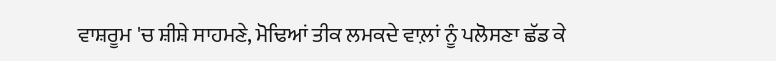ਵਾਸ਼ਰੂਮ 'ਚ ਸ਼ੀਸ਼ੇ ਸਾਹਮਣੇ, ਮੋਢਿਆਂ ਤੀਕ ਲਮਕਦੇ ਵਾਲ਼ਾਂ ਨੂੰ ਪਲੋਸਣਾ ਛੱਡ ਕੇ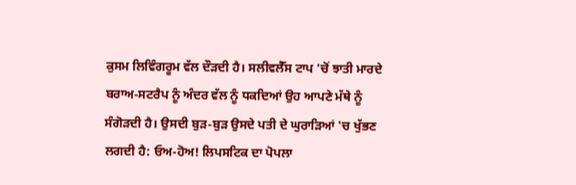ਕੁਸਮ ਲਿਵਿੰਗਰੂਮ ਵੱਲ ਦੌੜਦੀ ਹੈ। ਸਲੀਵਲੈੱਸ ਟਾਪ 'ਚੋਂ ਝਾਤੀ ਮਾਰਦੇ ਬਰਾਅ-ਸਟਰੈਪ ਨੂੰ ਅੰਦਰ ਵੱਲ ਨੂੰ ਧਕਦਿਆਂ ਉਹ ਆਪਣੇ ਮੱਥੇ ਨੂੰ ਸੰਗੋੜਦੀ ਹੈ। ਉਸਦੀ ਬੁੜ-ਬੁੜ ਉਸਦੇ ਪਤੀ ਦੇ ਘੁਰਾੜਿਆਂ 'ਚ ਖੁੱਭਣ ਲਗਦੀ ਹੈ: ਓਅ-ਹੋਅ! ਲਿਪਸਟਿਕ ਦਾ ਪੋਪਲਾ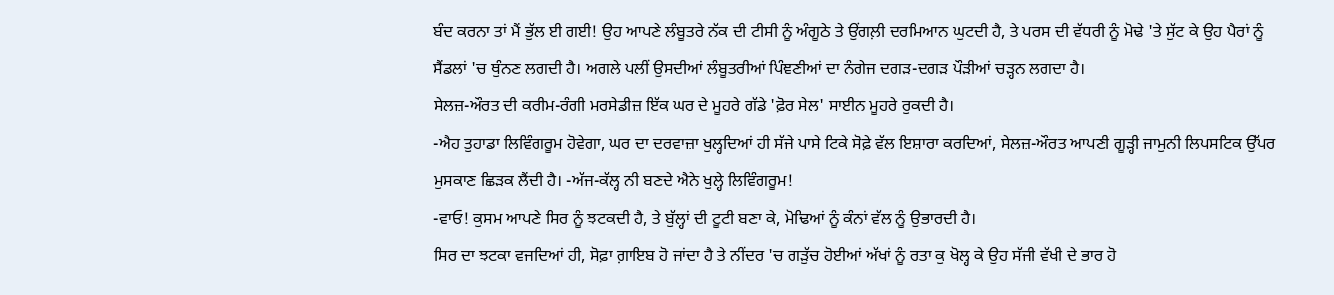ਬੰਦ ਕਰਨਾ ਤਾਂ ਮੈਂ ਭੁੱਲ ਈ ਗਈ! ਉਹ ਆਪਣੇ ਲੰਬੂਤਰੇ ਨੱਕ ਦੀ ਟੀਸੀ ਨੂੰ ਅੰਗੂਠੇ ਤੇ ਉਂਗਲ਼ੀ ਦਰਮਿਆਨ ਘੁਟਦੀ ਹੈ, ਤੇ ਪਰਸ ਦੀ ਵੱਧਰੀ ਨੂੰ ਮੋਢੇ 'ਤੇ ਸੁੱਟ ਕੇ ਉਹ ਪੈਰਾਂ ਨੂੰ ਸੈਂਡਲਾਂ 'ਚ ਥੁੰਨਣ ਲਗਦੀ ਹੈ। ਅਗਲੇ ਪਲੀਂ ਉਸਦੀਆਂ ਲੰਬੂਤਰੀਆਂ ਪਿੰਞਣੀਆਂ ਦਾ ਨੰਗੇਜ ਦਗੜ-ਦਗੜ ਪੌੜੀਆਂ ਚੜ੍ਹਨ ਲਗਦਾ ਹੈ।
ਸੇਲਜ਼-ਔਰਤ ਦੀ ਕਰੀਮ-ਰੰਗੀ ਮਰਸੇਡੀਜ਼ ਇੱਕ ਘਰ ਦੇ ਮੂਹਰੇ ਗੱਡੇ 'ਫ਼ੋਰ ਸੇਲ' ਸਾਈਨ ਮੂਹਰੇ ਰੁਕਦੀ ਹੈ।
-ਐਹ ਤੁਹਾਡਾ ਲਿਵਿੰਗਰੂਮ ਹੋਵੇਗਾ, ਘਰ ਦਾ ਦਰਵਾਜ਼ਾ ਖੁਲ੍ਹਦਿਆਂ ਹੀ ਸੱਜੇ ਪਾਸੇ ਟਿਕੇ ਸੋਫ਼ੇ ਵੱਲ ਇਸ਼ਾਰਾ ਕਰਦਿਆਂ, ਸੇਲਜ਼-ਔਰਤ ਆਪਣੀ ਗੂੜ੍ਹੀ ਜਾਮੁਨੀ ਲਿਪਸਟਿਕ ਉੱਪਰ ਮੁਸਕਾਣ ਛਿੜਕ ਲੈਂਦੀ ਹੈ। -ਅੱਜ-ਕੱਲ੍ਹ ਨੀ ਬਣਦੇ ਐਨੇ ਖੁਲ੍ਹੇ ਲਿਵਿੰਗਰੂਮ!
-ਵਾਓ! ਕੁਸਮ ਆਪਣੇ ਸਿਰ ਨੂੰ ਝਟਕਦੀ ਹੈ, ਤੇ ਬੁੱਲ੍ਹਾਂ ਦੀ ਟੂਟੀ ਬਣਾ ਕੇ, ਮੋਢਿਆਂ ਨੂੰ ਕੰਨਾਂ ਵੱਲ ਨੂੰ ਉਭਾਰਦੀ ਹੈ।
ਸਿਰ ਦਾ ਝਟਕਾ ਵਜਦਿਆਂ ਹੀ, ਸੋਫ਼ਾ ਗ਼ਾਇਬ ਹੋ ਜਾਂਦਾ ਹੈ ਤੇ ਨੀਂਦਰ 'ਚ ਗੜੁੱਚ ਹੋਈਆਂ ਅੱਖਾਂ ਨੂੰ ਰਤਾ ਕੁ ਖੋਲ੍ਹ ਕੇ ਉਹ ਸੱਜੀ ਵੱਖੀ ਦੇ ਭਾਰ ਹੋ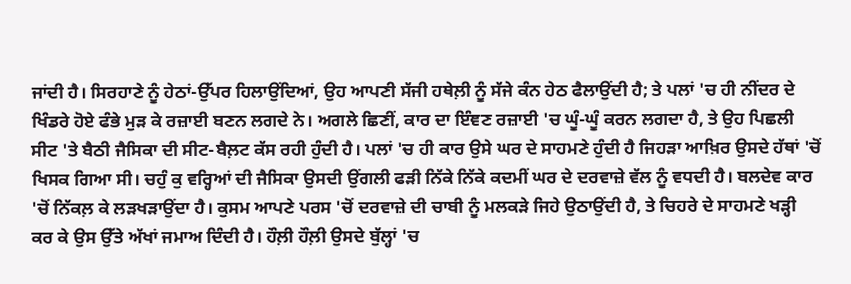ਜਾਂਦੀ ਹੈ। ਸਿਰਹਾਣੇ ਨੂੰ ਹੇਠਾਂ-ਉੱਪਰ ਹਿਲਾਉਂਦਿਆਂ, ਉਹ ਆਪਣੀ ਸੱਜੀ ਹਥੇਲ਼ੀ ਨੂੰ ਸੱਜੇ ਕੰਨ ਹੇਠ ਫੈਲਾਉਂਦੀ ਹੈ; ਤੇ ਪਲਾਂ 'ਚ ਹੀ ਨੀਂਦਰ ਦੇ ਖਿੰਡਰੇ ਹੋਏ ਫੰਭੇ ਮੁੜ ਕੇ ਰਜ਼ਾਈ ਬਣਨ ਲਗਦੇ ਨੇ। ਅਗਲੇ ਛਿਣੀਂ, ਕਾਰ ਦਾ ਇੰਞਣ ਰਜ਼ਾਈ 'ਚ ਘੂੰ-ਘੂੰ ਕਰਨ ਲਗਦਾ ਹੈ, ਤੇ ਉਹ ਪਿਛਲੀ ਸੀਟ 'ਤੇ ਬੈਠੀ ਜੈਸਿਕਾ ਦੀ ਸੀਟ-ਬੈਲ਼ਟ ਕੱਸ ਰਹੀ ਹੁੰਦੀ ਹੈ। ਪਲਾਂ 'ਚ ਹੀ ਕਾਰ ਉਸੇ ਘਰ ਦੇ ਸਾਹਮਣੇ ਹੁੰਦੀ ਹੈ ਜਿਹੜਾ ਆਖ਼ਿਰ ਉਸਦੇ ਹੱਥਾਂ 'ਚੋਂ ਖਿਸਕ ਗਿਆ ਸੀ। ਚਹੁੰ ਕੁ ਵਰ੍ਹਿਆਂ ਦੀ ਜੈਸਿਕਾ ਉਸਦੀ ਉਂਗਲੀ ਫੜੀ ਨਿੱਕੇ ਨਿੱਕੇ ਕਦਮੀਂ ਘਰ ਦੇ ਦਰਵਾਜ਼ੇ ਵੱਲ ਨੂੰ ਵਧਦੀ ਹੈ। ਬਲਦੇਵ ਕਾਰ 'ਚੋਂ ਨਿੱਕਲ਼ ਕੇ ਲੜਖੜਾਉਂਦਾ ਹੈ। ਕੁਸਮ ਆਪਣੇ ਪਰਸ 'ਚੋਂ ਦਰਵਾਜ਼ੇ ਦੀ ਚਾਬੀ ਨੂੰ ਮਲਕੜੇ ਜਿਹੇ ਉਠਾਉਂਦੀ ਹੈ, ਤੇ ਚਿਹਰੇ ਦੇ ਸਾਹਮਣੇ ਖੜ੍ਹੀ ਕਰ ਕੇ ਉਸ ਉੱਤੇ ਅੱਖਾਂ ਜਮਾਅ ਦਿੰਦੀ ਹੈ। ਹੌਲ਼ੀ ਹੌਲ਼ੀ ਉਸਦੇ ਬੁੱਲ੍ਹਾਂ 'ਚ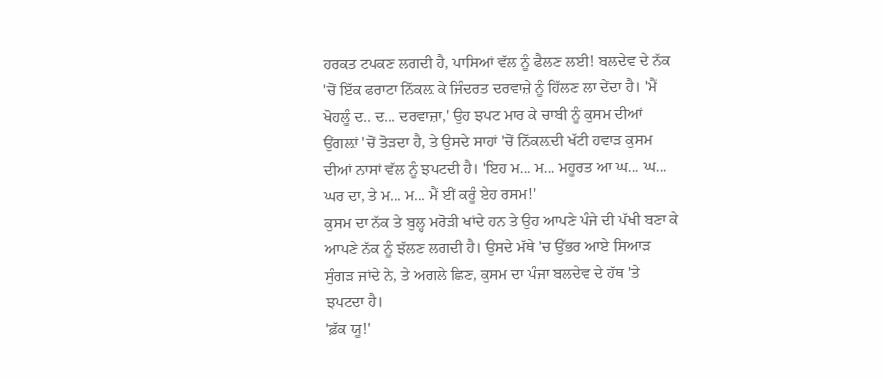ਹਰਕਤ ਟਪਕਣ ਲਗਦੀ ਹੈ, ਪਾਸਿਆਂ ਵੱਲ ਨੂੰ ਫੈਲਣ ਲਈ! ਬਲਦੇਵ ਦੇ ਨੱਕ 'ਚੋਂ ਇੱਕ ਫਰਾਟਾ ਨਿੱਕਲ਼ ਕੇ ਜਿੰਦਰਤ ਦਰਵਾਜ਼ੇ ਨੂੰ ਹਿੱਲਣ ਲਾ ਦੇਂਦਾ ਹੈ। 'ਮੈਂ ਖੋਹਲੂੰ ਦ.. ਦ... ਦਰਵਾਜ਼ਾ,' ਉਹ ਝਪਟ ਮਾਰ ਕੇ ਚਾਬੀ ਨੂੰ ਕੁਸਮ ਦੀਆਂ ਉਂਗਲ਼ਾਂ 'ਚੋਂ ਤੋੜਦਾ ਹੈ, ਤੇ ਉਸਦੇ ਸਾਹਾਂ 'ਚੋਂ ਨਿੱਕਲ਼ਦੀ ਖੱਟੀ ਹਵਾੜ ਕੁਸਮ ਦੀਆਂ ਨਾਸਾਂ ਵੱਲ ਨੂੰ ਝਪਟਦੀ ਹੈ। 'ਇਹ ਮ... ਮ... ਮਹੂਰਤ ਆ ਘ... ਘ... ਘਰ ਦਾ, ਤੇ ਮ... ਮ... ਮੈਂ ਈਂ ਕਰੂੰ ਏਹ ਰਸਮ!'
ਕੁਸਮ ਦਾ ਨੱਕ ਤੇ ਬੁਲ੍ਹ ਮਰੋੜੀ ਖਾਂਦੇ ਹਨ ਤੇ ਉਹ ਆਪਣੇ ਪੰਜੇ ਦੀ ਪੱਖੀ ਬਣਾ ਕੇ ਆਪਣੇ ਨੱਕ ਨੂੰ ਝੱਲਣ ਲਗਦੀ ਹੈ। ਉਸਦੇ ਮੱਥੇ 'ਚ ਉੱਭਰ ਆਏ ਸਿਆੜ ਸੁੰਗੜ ਜਾਂਦੇ ਨੇ, ਤੇ ਅਗਲੇ ਛਿਣ, ਕੁਸਮ ਦਾ ਪੰਜਾ ਬਲਦੇਵ ਦੇ ਹੱਥ 'ਤੇ ਝਪਟਦਾ ਹੈ।
'ਫ਼ੱਕ ਯੂ!'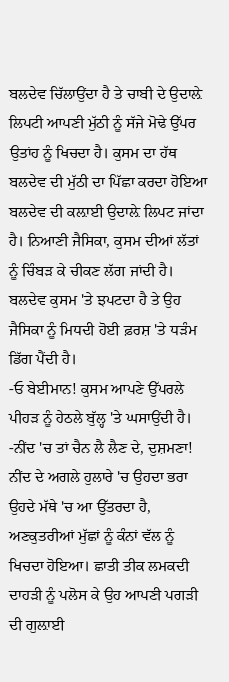ਬਲਦੇਵ ਚਿੱਲਾਉਂਦਾ ਹੈ ਤੇ ਚਾਬੀ ਦੇ ਉਦਾਲ਼ੇ ਲਿਪਟੀ ਆਪਣੀ ਮੁੱਠੀ ਨੂੰ ਸੱਜੇ ਮੋਢੇ ਉੱਪਰ ਉਤਾਂਹ ਨੂੰ ਖਿਚਦਾ ਹੈ। ਕੁਸਮ ਦਾ ਹੱਥ ਬਲਦੇਵ ਦੀ ਮੁੱਠੀ ਦਾ ਪਿੱਛਾ ਕਰਦਾ ਹੋਇਆ ਬਲਦੇਵ ਦੀ ਕਲ਼ਾਈ ਉਦਾਲ਼ੇ ਲਿਪਟ ਜਾਂਦਾ ਹੈ। ਨਿਆਣੀ ਜੈਸਿਕਾ, ਕੁਸਮ ਦੀਆਂ ਲੱਤਾਂ ਨੂੰ ਚਿੰਬੜ ਕੇ ਚੀਕਣ ਲੱਗ ਜਾਂਦੀ ਹੈ। ਬਲਦੇਵ ਕੁਸਮ 'ਤੇ ਝਪਟਦਾ ਹੈ ਤੇ ਉਹ ਜੈਸਿਕਾ ਨੂੰ ਮਿਧਦੀ ਹੋਈ ਫ਼ਰਸ਼ 'ਤੇ ਧੜੰਮ ਡਿੱਗ ਪੈਂਦੀ ਹੈ।
-ਓ ਬੇਈਮਾਨ! ਕੁਸਮ ਆਪਣੇ ਉੱਪਰਲੇ ਪੀਹੜ ਨੂੰ ਹੇਠਲੇ ਬੁੱਲ੍ਹ 'ਤੇ ਘਸਾਉਂਦੀ ਹੈ। -ਨੀਂਦ 'ਚ ਤਾਂ ਚੈਨ ਲੈ ਲੈਣ ਦੇ, ਦੁਸ਼ਮਣਾ!
ਨੀਂਦ ਦੇ ਅਗਲੇ ਹੁਲਾਰੇ 'ਚ ਉਹਦਾ ਭਰਾ ਉਹਦੇ ਮੱਥੇ 'ਚ ਆ ਉੱਤਰਦਾ ਹੈ, ਅਣਕੁਤਰੀਆਂ ਮੁੱਛਾਂ ਨੂੰ ਕੰਨਾਂ ਵੱਲ ਨੂੰ ਖਿਚਦਾ ਹੋਇਆ। ਛਾਤੀ ਤੀਕ ਲਮਕਦੀ ਦਾਹੜੀ ਨੂੰ ਪਲੋਸ ਕੇ ਉਹ ਆਪਣੀ ਪਗੜੀ ਦੀ ਗੁਲ਼ਾਈ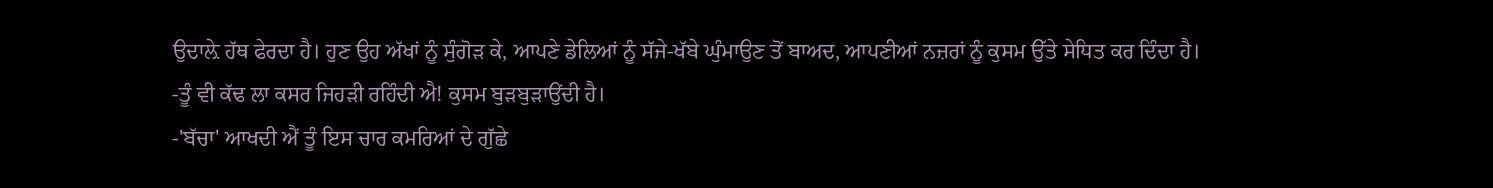ਉਦਾਲ਼ੇ ਹੱਥ ਫੇਰਦਾ ਹੈ। ਹੁਣ ਉਹ ਅੱਖਾਂ ਨੂੰ ਸੁੰਗੋੜ ਕੇ, ਆਪਣੇ ਡੇਲਿਆਂ ਨੂੰ ਸੱਜੇ-ਖੱਬੇ ਘੁੰਮਾਉਣ ਤੋਂ ਬਾਅਦ, ਆਪਣੀਆਂ ਨਜ਼ਰਾਂ ਨੂੰ ਕੁਸਮ ਉੱਤੇ ਸੇਧਿਤ ਕਰ ਦਿੰਦਾ ਹੈ।
-ਤੂੰ ਵੀ ਕੱਢ ਲਾ ਕਸਰ ਜਿਹੜੀ ਰਹਿੰਦੀ ਐ! ਕੁਸਮ ਬੁੜਬੁੜਾਉਂਦੀ ਹੈ।
-'ਬੱਚਾ' ਆਖਦੀ ਐਂ ਤੂੰ ਇਸ ਚਾਰ ਕਮਰਿਆਂ ਦੇ ਗੁੱਛੇ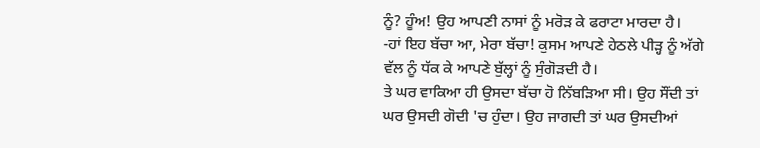ਨੂੰ? ਹੂੰਅ! ਉਹ ਆਪਣੀ ਨਾਸਾਂ ਨੂੰ ਮਰੋੜ ਕੇ ਫਰਾਟਾ ਮਾਰਦਾ ਹੈ।
-ਹਾਂ ਇਹ ਬੱਚਾ ਆ, ਮੇਰਾ ਬੱਚਾ! ਕੁਸਮ ਆਪਣੇ ਹੇਠਲੇ ਪੀੜ੍ਹ ਨੂੰ ਅੱਗੇ ਵੱਲ ਨੂੰ ਧੱਕ ਕੇ ਆਪਣੇ ਬੁੱਲ੍ਹਾਂ ਨੂੰ ਸੁੰਗੋੜਦੀ ਹੈ।
ਤੇ ਘਰ ਵਾਕਿਆ ਹੀ ਉਸਦਾ ਬੱਚਾ ਹੋ ਨਿੱਬੜਿਆ ਸੀ। ਉਹ ਸੌਂਦੀ ਤਾਂ ਘਰ ਉਸਦੀ ਗੋਦੀ 'ਚ ਹੁੰਦਾ। ਉਹ ਜਾਗਦੀ ਤਾਂ ਘਰ ਉਸਦੀਆਂ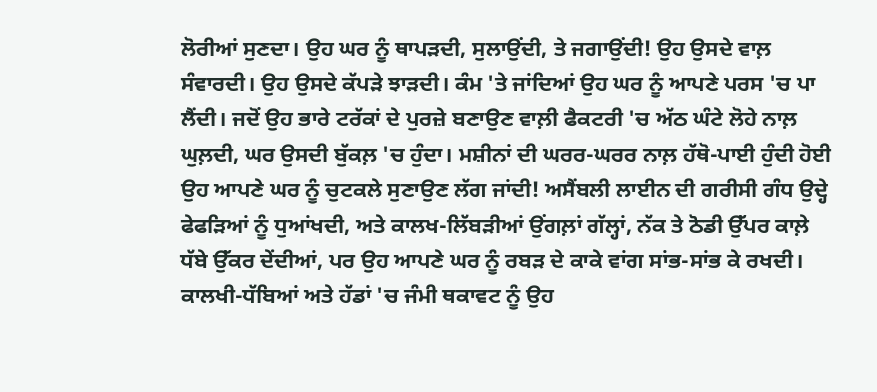ਲੋਰੀਆਂ ਸੁਣਦਾ। ਉਹ ਘਰ ਨੂੰ ਥਾਪੜਦੀ, ਸੁਲਾਉਂਦੀ, ਤੇ ਜਗਾਉਂਦੀ! ਉਹ ਉਸਦੇ ਵਾਲ਼ ਸੰਵਾਰਦੀ। ਉਹ ਉਸਦੇ ਕੱਪੜੇ ਝਾੜਦੀ। ਕੰਮ 'ਤੇ ਜਾਂਦਿਆਂ ਉਹ ਘਰ ਨੂੰ ਆਪਣੇ ਪਰਸ 'ਚ ਪਾ ਲੈਂਦੀ। ਜਦੋਂ ਉਹ ਭਾਰੇ ਟਰੱਕਾਂ ਦੇ ਪੁਰਜ਼ੇ ਬਣਾਉਣ ਵਾਲ਼ੀ ਫੈਕਟਰੀ 'ਚ ਅੱਠ ਘੰਟੇ ਲੋਹੇ ਨਾਲ਼ ਘੁਲ਼ਦੀ, ਘਰ ਉਸਦੀ ਬੁੱਕਲ਼ 'ਚ ਹੁੰਦਾ। ਮਸ਼ੀਨਾਂ ਦੀ ਘਰਰ-ਘਰਰ ਨਾਲ਼ ਹੱਥੋ-ਪਾਈ ਹੁੰਦੀ ਹੋਈ ਉਹ ਆਪਣੇ ਘਰ ਨੂੰ ਚੁਟਕਲੇ ਸੁਣਾਉਣ ਲੱਗ ਜਾਂਦੀ! ਅਸੈਂਬਲੀ ਲਾਈਨ ਦੀ ਗਰੀਸੀ ਗੰਧ ਉਦ੍ਹੇ ਫੇਫੜਿਆਂ ਨੂੰ ਧੁਆਂਖਦੀ, ਅਤੇ ਕਾਲਖ-ਲਿੱਬੜੀਆਂ ਉਂਗਲ਼ਾਂ ਗੱਲ੍ਹਾਂ, ਨੱਕ ਤੇ ਠੋਡੀ ਉੱਪਰ ਕਾਲ਼ੇ ਧੱਬੇ ਉੱਕਰ ਦੇਂਦੀਆਂ, ਪਰ ਉਹ ਆਪਣੇ ਘਰ ਨੂੰ ਰਬੜ ਦੇ ਕਾਕੇ ਵਾਂਗ ਸਾਂਭ-ਸਾਂਭ ਕੇ ਰਖਦੀ। ਕਾਲਖੀ-ਧੱਬਿਆਂ ਅਤੇ ਹੱਡਾਂ 'ਚ ਜੰਮੀ ਥਕਾਵਟ ਨੂੰ ਉਹ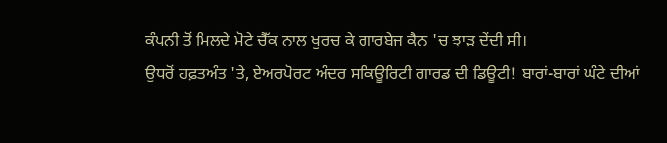ਕੰਪਨੀ ਤੋਂ ਮਿਲਦੇ ਮੋਟੇ ਚੈੱਕ ਨਾਲ ਖੁਰਚ ਕੇ ਗਾਰਬੇਜ ਕੈਨ 'ਚ ਝਾੜ ਦੇਂਦੀ ਸੀ।
ਉਧਰੋਂ ਹਫ਼ਤਅੰਤ 'ਤੇ, ਏਅਰਪੋਰਟ ਅੰਦਰ ਸਕਿਊਰਿਟੀ ਗਾਰਡ ਦੀ ਡਿਊਟੀ! ਬਾਰਾਂ-ਬਾਰਾਂ ਘੰਟੇ ਦੀਆਂ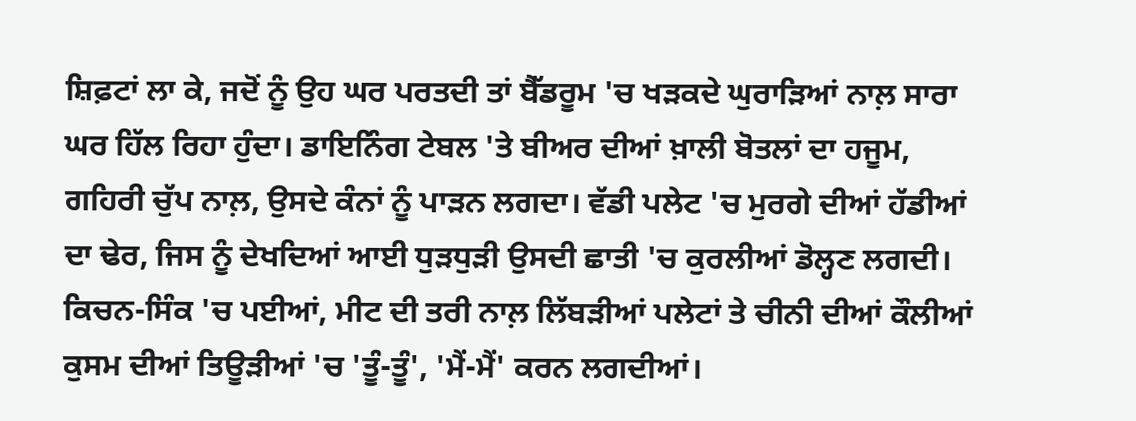ਸ਼ਿਫ਼ਟਾਂ ਲਾ ਕੇ, ਜਦੋਂ ਨੂੰ ਉਹ ਘਰ ਪਰਤਦੀ ਤਾਂ ਬੈੱਡਰੂਮ 'ਚ ਖੜਕਦੇ ਘੁਰਾੜਿਆਂ ਨਾਲ਼ ਸਾਰਾ ਘਰ ਹਿੱਲ ਰਿਹਾ ਹੁੰਦਾ। ਡਾਇਨਿੰਗ ਟੇਬਲ 'ਤੇ ਬੀਅਰ ਦੀਆਂ ਖ਼ਾਲੀ ਬੋਤਲਾਂ ਦਾ ਹਜੂਮ, ਗਹਿਰੀ ਚੁੱਪ ਨਾਲ਼, ਉਸਦੇ ਕੰਨਾਂ ਨੂੰ ਪਾੜਨ ਲਗਦਾ। ਵੱਡੀ ਪਲੇਟ 'ਚ ਮੁਰਗੇ ਦੀਆਂ ਹੱਡੀਆਂ ਦਾ ਢੇਰ, ਜਿਸ ਨੂੰ ਦੇਖਦਿਆਂ ਆਈ ਧੁੜਧੁੜੀ ਉਸਦੀ ਛਾਤੀ 'ਚ ਕੁਰਲੀਆਂ ਡੋਲ੍ਹਣ ਲਗਦੀ। ਕਿਚਨ-ਸਿੰਕ 'ਚ ਪਈਆਂ, ਮੀਟ ਦੀ ਤਰੀ ਨਾਲ਼ ਲਿੱਬੜੀਆਂ ਪਲੇਟਾਂ ਤੇ ਚੀਨੀ ਦੀਆਂ ਕੌਲੀਆਂ ਕੁਸਮ ਦੀਆਂ ਤਿਊੜੀਆਂ 'ਚ 'ਤੂੰ-ਤੂੰ', 'ਮੈਂ-ਮੈਂ' ਕਰਨ ਲਗਦੀਆਂ।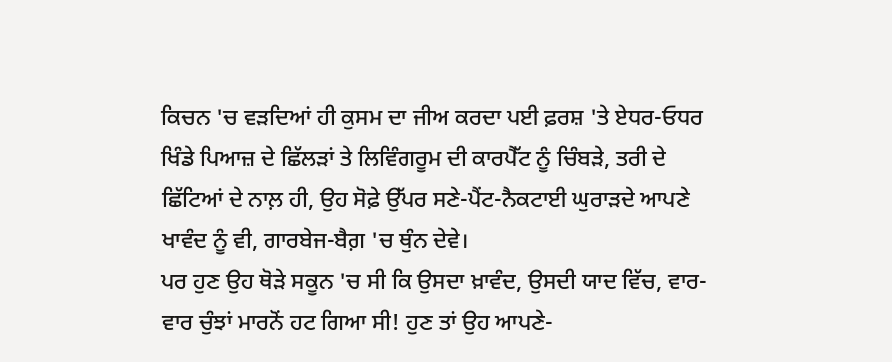ਕਿਚਨ 'ਚ ਵੜਦਿਆਂ ਹੀ ਕੁਸਮ ਦਾ ਜੀਅ ਕਰਦਾ ਪਈ ਫ਼ਰਸ਼ 'ਤੇ ਏਧਰ-ਓਧਰ ਖਿੰਡੇ ਪਿਆਜ਼ ਦੇ ਛਿੱਲੜਾਂ ਤੇ ਲਿਵਿੰਗਰੂਮ ਦੀ ਕਾਰਪੈੱਟ ਨੂੰ ਚਿੰਬੜੇ, ਤਰੀ ਦੇ ਛਿੱਟਿਆਂ ਦੇ ਨਾਲ਼ ਹੀ, ਉਹ ਸੋਫ਼ੇ ਉੱਪਰ ਸਣੇ-ਪੈਂਟ-ਨੈਕਟਾਈ ਘੁਰਾੜਦੇ ਆਪਣੇ ਖਾਵੰਦ ਨੂੰ ਵੀ, ਗਾਰਬੇਜ-ਬੈਗ਼ 'ਚ ਥੁੰਨ ਦੇਵੇ।
ਪਰ ਹੁਣ ਉਹ ਥੋੜੇ ਸਕੂਨ 'ਚ ਸੀ ਕਿ ਉਸਦਾ ਖ਼ਾਵੰਦ, ਉਸਦੀ ਯਾਦ ਵਿੱਚ, ਵਾਰ-ਵਾਰ ਚੁੰਝਾਂ ਮਾਰਨੋਂ ਹਟ ਗਿਆ ਸੀ! ਹੁਣ ਤਾਂ ਉਹ ਆਪਣੇ-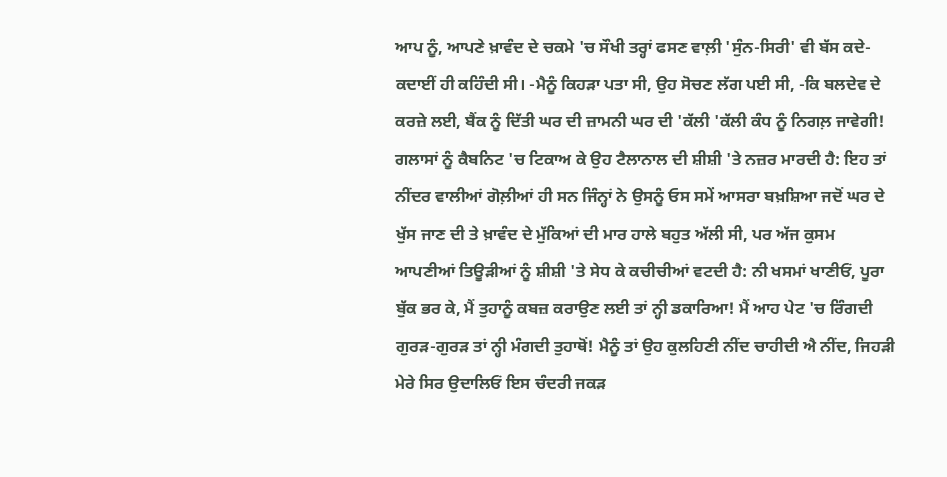ਆਪ ਨੂੰ, ਆਪਣੇ ਖ਼ਾਵੰਦ ਦੇ ਚਕਮੇ 'ਚ ਸੌਖੀ ਤਰ੍ਹਾਂ ਫਸਣ ਵਾਲ਼ੀ 'ਸੁੰਨ-ਸਿਰੀ' ਵੀ ਬੱਸ ਕਦੇ-ਕਦਾਈਂ ਹੀ ਕਹਿੰਦੀ ਸੀ। -ਮੈਨੂੰ ਕਿਹੜਾ ਪਤਾ ਸੀ, ਉਹ ਸੋਚਣ ਲੱਗ ਪਈ ਸੀ, -ਕਿ ਬਲਦੇਵ ਦੇ ਕਰਜ਼ੇ ਲਈ, ਬੈਂਕ ਨੂੰ ਦਿੱਤੀ ਘਰ ਦੀ ਜ਼ਾਮਨੀ ਘਰ ਦੀ 'ਕੱਲੀ 'ਕੱਲੀ ਕੰਧ ਨੂੰ ਨਿਗਲ਼ ਜਾਵੇਗੀ!
ਗਲਾਸਾਂ ਨੂੰ ਕੈਬਨਿਟ 'ਚ ਟਿਕਾਅ ਕੇ ਉਹ ਟੈਲਾਨਾਲ ਦੀ ਸ਼ੀਸ਼ੀ 'ਤੇ ਨਜ਼ਰ ਮਾਰਦੀ ਹੈ: ਇਹ ਤਾਂ ਨੀਂਦਰ ਵਾਲੀਆਂ ਗੋਲ਼ੀਆਂ ਹੀ ਸਨ ਜਿੰਨ੍ਹਾਂ ਨੇ ਉਸਨੂੰ ਓਸ ਸਮੇਂ ਆਸਰਾ ਬਖ਼ਸ਼ਿਆ ਜਦੋਂ ਘਰ ਦੇ ਖੁੱਸ ਜਾਣ ਦੀ ਤੇ ਖ਼ਾਵੰਦ ਦੇ ਮੁੱਕਿਆਂ ਦੀ ਮਾਰ ਹਾਲੇ ਬਹੁਤ ਅੱਲੀ ਸੀ, ਪਰ ਅੱਜ ਕੁਸਮ ਆਪਣੀਆਂ ਤਿਊੜੀਆਂ ਨੂੰ ਸ਼ੀਸ਼ੀ 'ਤੇ ਸੇਧ ਕੇ ਕਚੀਚੀਆਂ ਵਟਦੀ ਹੈ: ਨੀ ਖਸਮਾਂ ਖਾਣੀਓਂ, ਪੂਰਾ ਬੁੱਕ ਭਰ ਕੇ, ਮੈਂ ਤੁਹਾਨੂੰ ਕਬਜ਼ ਕਰਾਉਣ ਲਈ ਤਾਂ ਨ੍ਹੀ ਡਕਾਰਿਆ! ਮੈਂ ਆਹ ਪੇਟ 'ਚ ਰਿੰਗਦੀ ਗੁਰੜ-ਗੁਰੜ ਤਾਂ ਨ੍ਹੀ ਮੰਗਦੀ ਤੁਹਾਥੋਂ! ਮੈਨੂੰ ਤਾਂ ਉਹ ਕੁਲਹਿਣੀ ਨੀਂਦ ਚਾਹੀਦੀ ਐ ਨੀਂਦ, ਜਿਹੜੀ ਮੇਰੇ ਸਿਰ ਉਦਾਲਿਓਂ ਇਸ ਚੰਦਰੀ ਜਕੜ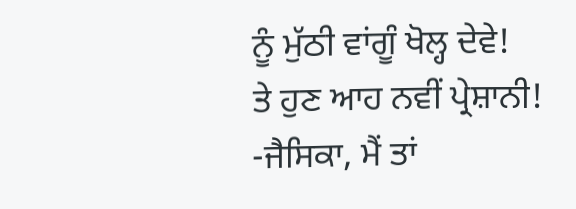ਨੂੰ ਮੁੱਠੀ ਵਾਂਗੂੰ ਖੋਲ੍ਹ ਦੇਵੇ!
ਤੇ ਹੁਣ ਆਹ ਨਵੀਂ ਪ੍ਰੇਸ਼ਾਨੀ!
-ਜੈਸਿਕਾ, ਮੈਂ ਤਾਂ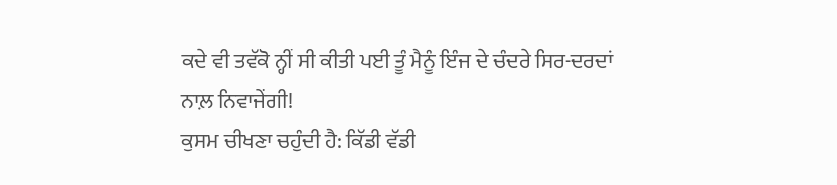ਕਦੇ ਵੀ ਤਵੱਕੋ ਨ੍ਹੀਂ ਸੀ ਕੀਤੀ ਪਈ ਤੂੰ ਮੈਨੂੰ ਇੰਜ ਦੇ ਚੰਦਰੇ ਸਿਰ-ਦਰਦਾਂ ਨਾਲ਼ ਨਿਵਾਜੇਂਗੀ!
ਕੁਸਮ ਚੀਖਣਾ ਚਹੁੰਦੀ ਹੈ: ਕਿੱਡੀ ਵੱਡੀ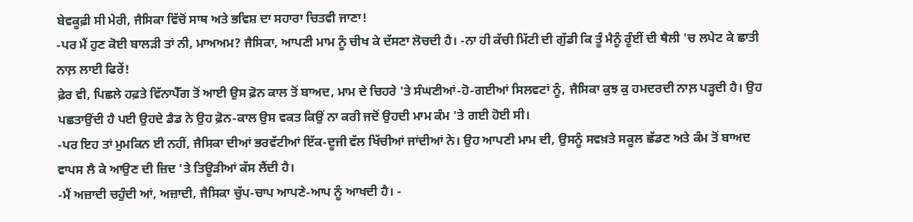ਬੇਵਕੂਫ਼ੀ ਸੀ ਮੇਰੀ, ਜੈਸਿਕਾ ਵਿੱਚੋਂ ਸਾਥ ਅਤੇ ਭਵਿਸ਼ ਦਾ ਸਹਾਰਾ ਚਿਤਵੀ ਜਾਣਾ!
-ਪਰ ਮੈਂ ਹੁਣ ਕੋਈ ਬਾਲੜੀ ਤਾਂ ਨੀ, ਮਾਅਅਮ? ਜੈਸਿਕਾ, ਆਪਣੀ ਮਾਮ ਨੂੰ ਚੀਖ ਕੇ ਦੱਸਣਾ ਲੋਚਦੀ ਹੈ। -ਨਾ ਹੀ ਕੱਚੀ ਮਿੱਟੀ ਦੀ ਗੁੱਡੀ ਕਿ ਤੂੰ ਮੈਨੂੰ ਰੂੰਈਂ ਦੀ ਥੈਲੀ 'ਚ ਲਪੇਟ ਕੇ ਛਾਤੀ ਨਾਲ਼ ਲਾਈ ਫਿਰੇਂ!
ਫ਼ੇਰ ਵੀ, ਪਿਛਲੇ ਹਫ਼ਤੇ ਵਿੱਨਾਪੈੱਗ ਤੋਂ ਆਈ ਉਸ ਫ਼ੋਨ ਕਾਲ ਤੋਂ ਬਾਅਦ, ਮਾਮ ਦੇ ਚਿਹਰੇ 'ਤੇ ਸੰਘਣੀਆਂ-ਹੋ-ਗਈਆਂ ਸਿਲਵਟਾਂ ਨੂੰ, ਜੈਸਿਕਾ ਕੁਝ ਕੁ ਹਮਦਰਦੀ ਨਾਲ਼ ਪੜ੍ਹਦੀ ਹੈ। ਉਹ ਪਛਤਾਉਂਦੀ ਹੈ ਪਈ ਉਹਦੇ ਡੈਡ ਨੇ ਉਹ ਫ਼ੋਨ-ਕਾਲ ਉਸ ਵਕਤ ਕਿਉਂ ਨਾ ਕਰੀ ਜਦੋਂ ਉਹਦੀ ਮਾਮ ਕੰਮ 'ਤੇ ਗਈ ਹੋਈ ਸੀ।
-ਪਰ ਇਹ ਤਾਂ ਮੁਮਕਿਨ ਈ ਨਹੀਂ, ਜੈਸਿਕਾ ਦੀਆਂ ਭਰਵੱਟੀਆਂ ਇੱਕ-ਦੂਜੀ ਵੱਲ ਖਿੱਚੀਆਂ ਜਾਂਦੀਆਂ ਨੇ। ਉਹ ਆਪਣੀ ਮਾਮ ਦੀ, ਉਸਨੂੰ ਸਵਖ਼ਤੇ ਸਕੂਲ ਛੱਡਣ ਅਤੇ ਕੰਮ ਤੋਂ ਬਾਅਦ ਵਾਪਸ ਲੈ ਕੇ ਆਉਣ ਦੀ ਜ਼ਿਦ 'ਤੇ ਤਿਊੜੀਆਂ ਕੱਸ ਲੈਂਦੀ ਹੈ।
-ਮੈਂ ਅਜ਼ਾਦੀ ਚਹੁੰਦੀ ਆਂ, ਅਜ਼ਾਦੀ, ਜੈਸਿਕਾ ਚੁੱਪ-ਚਾਪ ਆਪਣੇ-ਆਪ ਨੂੰ ਆਖਦੀ ਹੈ। -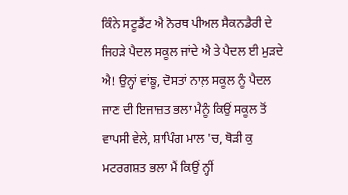ਕਿੰਨੇ ਸਟੂਡੈਂਟ ਐ ਨੋਰਥ ਪੀਅਲ ਸੈਕਨਡੈਰੀ ਦੇ ਜਿਹੜੇ ਪੈਦਲ ਸਕੂਲ ਜਾਂਦੇ ਐ ਤੇ ਪੈਦਲ ਈ ਮੁੜਦੇ ਐ! ਉਨ੍ਹਾਂ ਵਾਂਙੂ, ਦੋਸਤਾਂ ਨਾਲ਼ ਸਕੂਲ ਨੂੰ ਪੈਦਲ ਜਾਣ ਦੀ ਇਜਾਜ਼ਤ ਭਲਾ ਮੈਨੂੰ ਕਿਉਂ ਸਕੂਲ ਤੋਂ ਵਾਪਸੀ ਵੇਲੇ, ਸ਼ਾਪਿੰਗ ਮਾਲ 'ਚ, ਥੋੜੀ ਕੁ ਮਟਰਗਸ਼ਤ ਭਲਾ ਮੈਂ ਕਿਉਂ ਨ੍ਹੀਂ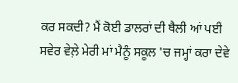ਕਰ ਸਕਦੀ? ਮੈਂ ਕੋਈ ਡਾਲਰਾਂ ਦੀ ਥੈਲੀ ਆਂ ਪਈ ਸਵੇਰ ਵੇਲ਼ੇ ਮੇਰੀ ਮਾਂ ਮੈਨੂੰ ਸਕੂਲ 'ਚ ਜਮ੍ਹਾਂ ਕਰਾ ਦੇਵੇ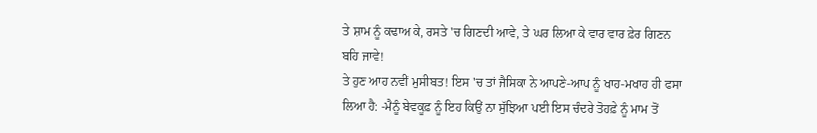ਤੇ ਸ਼ਾਮ ਨੂੰ ਕਢਾਅ ਕੇ, ਰਸਤੇ 'ਚ ਗਿਣਦੀ ਆਵੇ, ਤੇ ਘਰ ਲਿਆ ਕੇ ਵਾਰ ਵਾਰ ਫ਼ੇਰ ਗਿਣਨ ਬਹਿ ਜਾਵੇ!
ਤੇ ਹੁਣ ਆਹ ਨਵੀਂ ਮੁਸੀਬਤ! ਇਸ 'ਚ ਤਾਂ ਜੈਸਿਕਾ ਨੇ ਆਪਣੇ-ਆਪ ਨੂੰ ਖਾਹ-ਮਖਾਹ ਹੀ ਫਸਾ ਲਿਆ ਹੈ: -ਮੈਨੂੰ ਬੇਵਕੂਫ਼ ਨੂੰ ਇਹ ਕਿਉਂ ਨਾ ਸੁੱਝਿਆ ਪਈ ਇਸ ਚੰਦਰੇ ਤੋਹਫ਼ੇ ਨੂੰ ਮਾਮ ਤੋਂ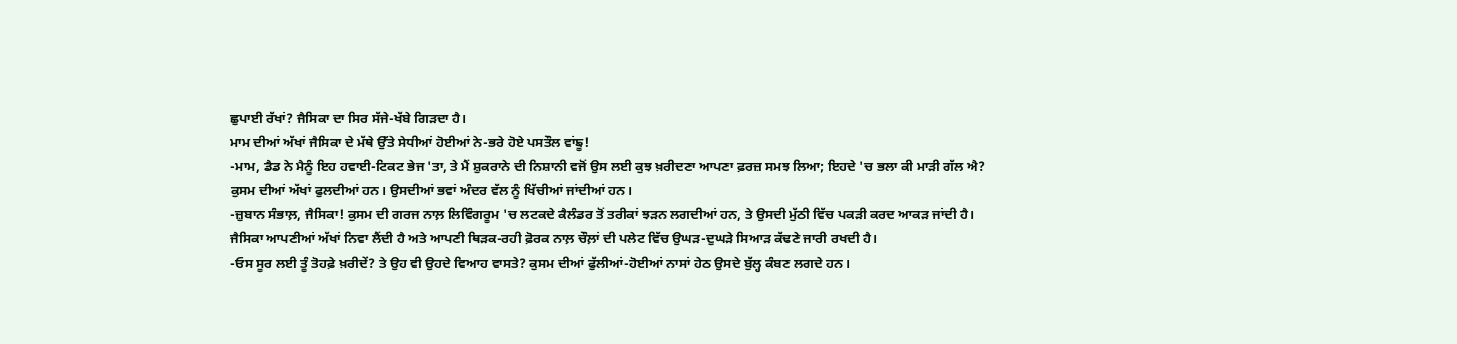ਛੁਪਾਈ ਰੱਖਾਂ? ਜੈਸਿਕਾ ਦਾ ਸਿਰ ਸੱਜੇ-ਖੱਬੇ ਗਿੜਦਾ ਹੈ।
ਮਾਮ ਦੀਆਂ ਅੱਖਾਂ ਜੈਸਿਕਾ ਦੇ ਮੱਥੇ ਉੱਤੇ ਸੇਧੀਆਂ ਹੋਈਆਂ ਨੇ-ਭਰੇ ਹੋਏ ਪਸਤੌਲ ਵਾਂਙੂ!
-ਮਾਮ, ਡੈਡ ਨੇ ਮੈਨੂੰ ਇਹ ਹਵਾਈ-ਟਿਕਟ ਭੇਜ 'ਤਾ, ਤੇ ਮੈਂ ਸ਼ੁਕਰਾਨੇ ਦੀ ਨਿਸ਼ਾਨੀ ਵਜੋਂ ਉਸ ਲਈ ਕੁਝ ਖ਼ਰੀਦਣਾ ਆਪਣਾ ਫ਼ਰਜ਼ ਸਮਝ ਲਿਆ; ਇਹਦੇ 'ਚ ਭਲਾ ਕੀ ਮਾੜੀ ਗੱਲ ਐ?
ਕੁਸਮ ਦੀਆਂ ਅੱਖਾਂ ਫੁਲਦੀਆਂ ਹਨ। ਉਸਦੀਆਂ ਭਵਾਂ ਅੰਦਰ ਵੱਲ ਨੂੰ ਖਿੱਚੀਆਂ ਜਾਂਦੀਆਂ ਹਨ।
-ਜ਼ੁਬਾਨ ਸੰਭਾਲ਼, ਜੈਸਿਕਾ! ਕੁਸਮ ਦੀ ਗਰਜ ਨਾਲ਼ ਲਿਵਿੰਗਰੂਮ 'ਚ ਲਟਕਦੇ ਕੈਲੰਡਰ ਤੋਂ ਤਰੀਕਾਂ ਝੜਨ ਲਗਦੀਆਂ ਹਨ, ਤੇ ਉਸਦੀ ਮੁੱਠੀ ਵਿੱਚ ਪਕੜੀ ਕਰਦ ਆਕੜ ਜਾਂਦੀ ਹੈ।
ਜੈਸਿਕਾ ਆਪਣੀਆਂ ਅੱਖਾਂ ਨਿਵਾ ਲੈਂਦੀ ਹੈ ਅਤੇ ਆਪਣੀ ਥਿੜਕ-ਰਹੀ ਫ਼ੋਰਕ ਨਾਲ਼ ਚੌਲ਼ਾਂ ਦੀ ਪਲੇਟ ਵਿੱਚ ਉਘੜ-ਦੁਘੜੇ ਸਿਆੜ ਕੱਢਣੇ ਜਾਰੀ ਰਖਦੀ ਹੈ।
-ਓਸ ਸੂਰ ਲਈ ਤੂੰ ਤੋਹਫ਼ੇ ਖ਼ਰੀਦੇਂ? ਤੇ ਉਹ ਵੀ ਉਹਦੇ ਵਿਆਹ ਵਾਸਤੇ? ਕੁਸਮ ਦੀਆਂ ਫੁੱਲੀਆਂ-ਹੋਈਆਂ ਨਾਸਾਂ ਹੇਠ ਉਸਦੇ ਬੁੱਲ੍ਹ ਕੰਬਣ ਲਗਦੇ ਹਨ।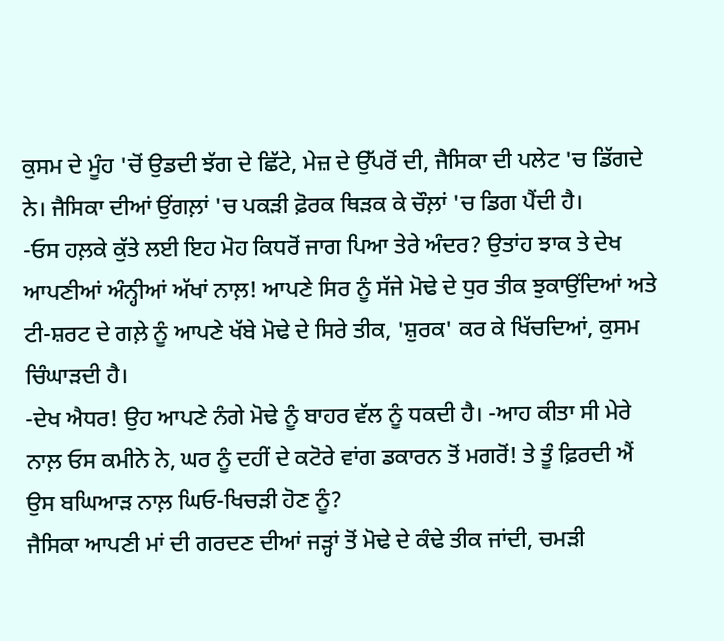ਕੁਸਮ ਦੇ ਮੂੰਹ 'ਚੋਂ ਉਡਦੀ ਝੱਗ ਦੇ ਛਿੱਟੇ, ਮੇਜ਼ ਦੇ ਉੱਪਰੋਂ ਦੀ, ਜੈਸਿਕਾ ਦੀ ਪਲੇਟ 'ਚ ਡਿੱਗਦੇ ਨੇ। ਜੈਸਿਕਾ ਦੀਆਂ ਉਂਗਲ਼ਾਂ 'ਚ ਪਕੜੀ ਫ਼ੋਰਕ ਥਿੜਕ ਕੇ ਚੌਲ਼ਾਂ 'ਚ ਡਿਗ ਪੈਂਦੀ ਹੈ।
-ਓਸ ਹਲ਼ਕੇ ਕੁੱਤੇ ਲਈ ਇਹ ਮੋਹ ਕਿਧਰੋਂ ਜਾਗ ਪਿਆ ਤੇਰੇ ਅੰਦਰ? ਉਤਾਂਹ ਝਾਕ ਤੇ ਦੇਖ ਆਪਣੀਆਂ ਅੰਨ੍ਹੀਆਂ ਅੱਖਾਂ ਨਾਲ਼! ਆਪਣੇ ਸਿਰ ਨੂੰ ਸੱਜੇ ਮੋਢੇ ਦੇ ਧੁਰ ਤੀਕ ਝੁਕਾਉਂਦਿਆਂ ਅਤੇ ਟੀ-ਸ਼ਰਟ ਦੇ ਗਲ਼ੇ ਨੂੰ ਆਪਣੇ ਖੱਬੇ ਮੋਢੇ ਦੇ ਸਿਰੇ ਤੀਕ, 'ਸ਼ੁਰਕ' ਕਰ ਕੇ ਖਿੱਚਦਿਆਂ, ਕੁਸਮ ਚਿੰਘਾੜਦੀ ਹੈ।
-ਦੇਖ ਐਧਰ! ਉਹ ਆਪਣੇ ਨੰਗੇ ਮੋਢੇ ਨੂੰ ਬਾਹਰ ਵੱਲ ਨੂੰ ਧਕਦੀ ਹੈ। -ਆਹ ਕੀਤਾ ਸੀ ਮੇਰੇ ਨਾਲ਼ ਓਸ ਕਮੀਨੇ ਨੇ, ਘਰ ਨੂੰ ਦਹੀਂ ਦੇ ਕਟੋਰੇ ਵਾਂਗ ਡਕਾਰਨ ਤੋਂ ਮਗਰੋਂ! ਤੇ ਤੂੰ ਫ਼ਿਰਦੀ ਐਂ ਉਸ ਬਘਿਆੜ ਨਾਲ਼ ਘਿਓ-ਖਿਚੜੀ ਹੋਣ ਨੂੰ?
ਜੈਸਿਕਾ ਆਪਣੀ ਮਾਂ ਦੀ ਗਰਦਣ ਦੀਆਂ ਜੜ੍ਹਾਂ ਤੋਂ ਮੋਢੇ ਦੇ ਕੰਢੇ ਤੀਕ ਜਾਂਦੀ, ਚਮੜੀ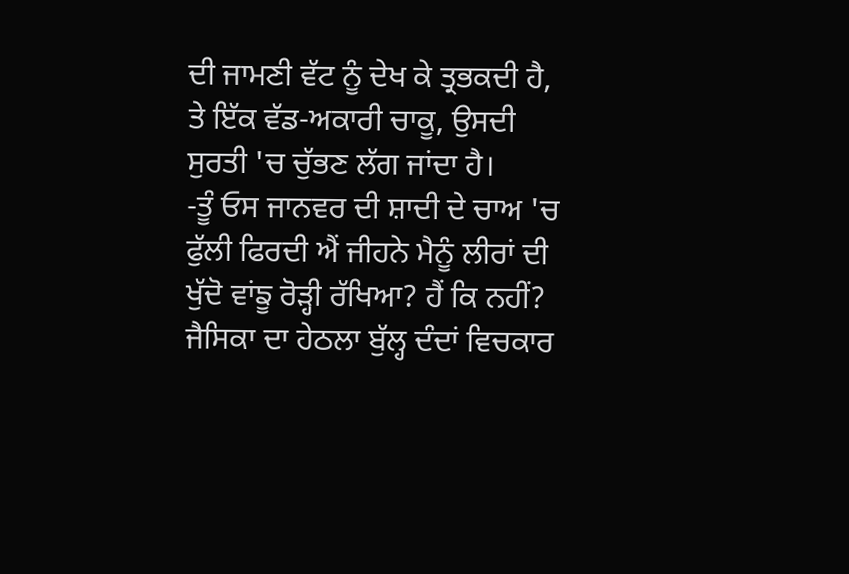ਦੀ ਜਾਮਣੀ ਵੱਟ ਨੂੰ ਦੇਖ ਕੇ ਤ੍ਰਭਕਦੀ ਹੈ, ਤੇ ਇੱਕ ਵੱਡ-ਅਕਾਰੀ ਚਾਕੂ, ਉਸਦੀ ਸੁਰਤੀ 'ਚ ਚੁੱਭਣ ਲੱਗ ਜਾਂਦਾ ਹੈ।
-ਤੂੰ ਓਸ ਜਾਨਵਰ ਦੀ ਸ਼ਾਦੀ ਦੇ ਚਾਅ 'ਚ ਫੁੱਲੀ ਫਿਰਦੀ ਐਂ ਜੀਹਨੇ ਮੈਨੂੰ ਲੀਰਾਂ ਦੀ ਖੁੱਦੋ ਵਾਂਙੂ ਰੋੜ੍ਹੀ ਰੱਖਿਆ? ਹੈਂ ਕਿ ਨਹੀਂ?
ਜੈਸਿਕਾ ਦਾ ਹੇਠਲਾ ਬੁੱਲ੍ਹ ਦੰਦਾਂ ਵਿਚਕਾਰ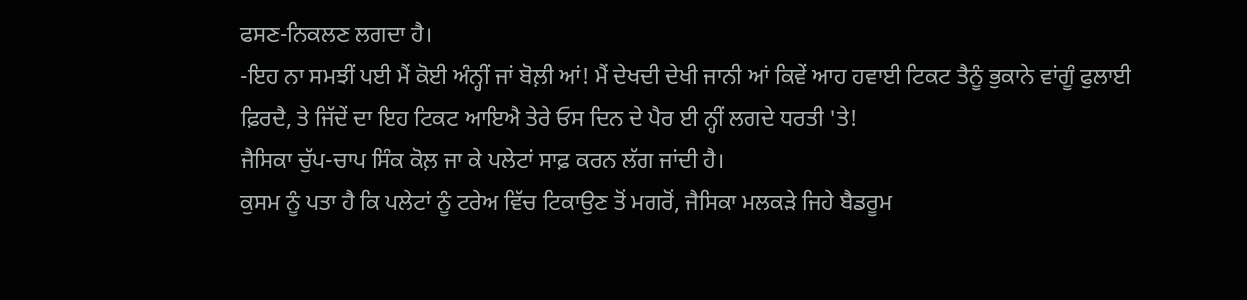ਫਸਣ-ਨਿਕਲਣ ਲਗਦਾ ਹੈ।
-ਇਹ ਨਾ ਸਮਝੀਂ ਪਈ ਮੈਂ ਕੋਈ ਅੰਨ੍ਹੀਂ ਜਾਂ ਬੋਲ਼ੀ ਆਂ! ਮੈਂ ਦੇਖਦੀ ਦੇਖੀ ਜਾਨੀ ਆਂ ਕਿਵੇਂ ਆਹ ਹਵਾਈ ਟਿਕਟ ਤੈਨੂੰ ਭੁਕਾਨੇ ਵਾਂਗੂੰ ਫੁਲਾਈ ਫ਼ਿਰਦੈ, ਤੇ ਜਿੱਦੇਂ ਦਾ ਇਹ ਟਿਕਟ ਆਇਐ ਤੇਰੇ ਓਸ ਦਿਨ ਦੇ ਪੈਰ ਈ ਨ੍ਹੀਂ ਲਗਦੇ ਧਰਤੀ 'ਤੇ!
ਜੈਸਿਕਾ ਚੁੱਪ-ਚਾਪ ਸਿੰਕ ਕੋਲ਼ ਜਾ ਕੇ ਪਲੇਟਾਂ ਸਾਫ਼ ਕਰਨ ਲੱਗ ਜਾਂਦੀ ਹੈ।
ਕੁਸਮ ਨੂੰ ਪਤਾ ਹੈ ਕਿ ਪਲੇਟਾਂ ਨੂੰ ਟਰੇਅ ਵਿੱਚ ਟਿਕਾਉਣ ਤੋਂ ਮਗਰੋਂ, ਜੈਸਿਕਾ ਮਲਕੜੇ ਜਿਹੇ ਬੈਡਰੂਮ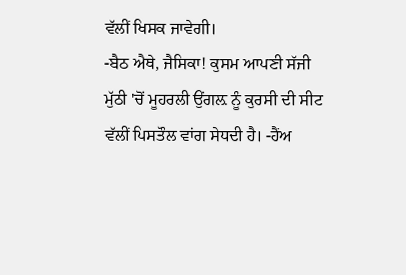ਵੱਲੀਂ ਖਿਸਕ ਜਾਵੇਗੀ।
-ਬੈਠ ਐਥੇ, ਜੈਸਿਕਾ! ਕੁਸਮ ਆਪਣੀ ਸੱਜੀ ਮੁੱਠੀ 'ਚੋਂ ਮੂਹਰਲੀ ਉਂਗਲ਼ ਨੂੰ ਕੁਰਸੀ ਦੀ ਸੀਟ ਵੱਲੀਂ ਪਿਸਤੌਲ ਵਾਂਗ ਸੇਧਦੀ ਹੈ। -ਹੈਂਅ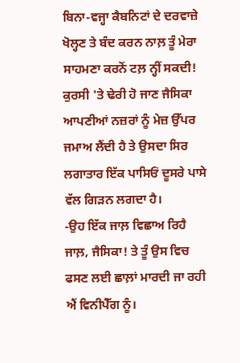ਬਿਨਾ-ਵਜ੍ਹਾ ਕੈਬਨਿਟਾਂ ਦੇ ਦਰਵਾਜ਼ੇ ਖੋਲ੍ਹਣ ਤੇ ਬੰਦ ਕਰਨ ਨਾਲ਼ ਤੂੰ ਮੇਰਾ ਸਾਹਮਣਾ ਕਰਨੋਂ ਟਲ਼ ਨ੍ਹੀਂ ਸਕਦੀ!
ਕੁਰਸੀ 'ਤੇ ਢੇਰੀ ਹੋ ਜਾਣ ਜੈਸਿਕਾ ਆਪਣੀਆਂ ਨਜ਼ਰਾਂ ਨੂੰ ਮੇਜ਼ ਉੱਪਰ ਜਮਾਅ ਲੈਂਦੀ ਹੈ ਤੇ ਉਸਦਾ ਸਿਰ ਲਗਾਤਾਰ ਇੱਕ ਪਾਸਿਓਂ ਦੂਸਰੇ ਪਾਸੇ ਵੱਲ ਗਿੜਨ ਲਗਦਾ ਹੈ।
-ਉਹ ਇੱਕ ਜਾਲ਼ ਵਿਛਾਅ ਰਿਹੈ ਜਾਲ਼, ਜੈਸਿਕਾ! ਤੇ ਤੂੰ ਉਸ ਵਿਚ ਫਸਣ ਲਈ ਛਾਲ਼ਾਂ ਮਾਰਦੀ ਜਾ ਰਹੀ ਐਂ ਵਿਨੀਪੈੱਗ ਨੂੰ।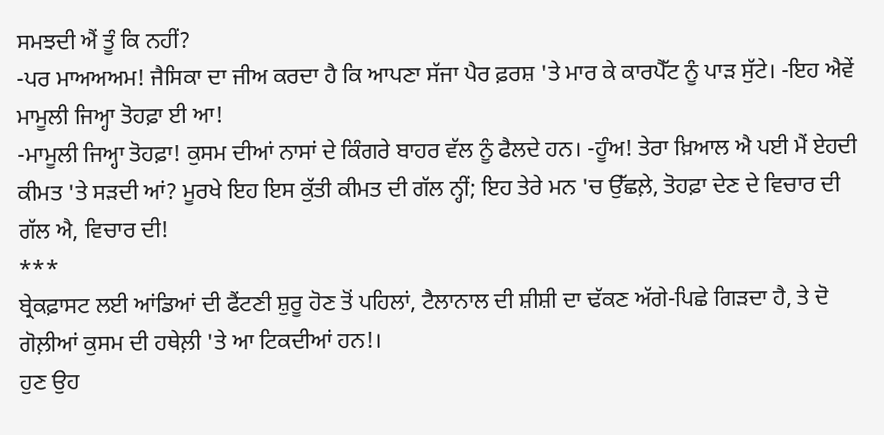ਸਮਝਦੀ ਐਂ ਤੂੰ ਕਿ ਨਹੀਂ?
-ਪਰ ਮਾਅਅਅਮ! ਜੈਸਿਕਾ ਦਾ ਜੀਅ ਕਰਦਾ ਹੈ ਕਿ ਆਪਣਾ ਸੱਜਾ ਪੈਰ ਫ਼ਰਸ਼ 'ਤੇ ਮਾਰ ਕੇ ਕਾਰਪੈੱਟ ਨੂੰ ਪਾੜ ਸੁੱਟੇ। -ਇਹ ਐਵੇਂ ਮਾਮੂਲੀ ਜਿਅ੍ਹਾ ਤੋਹਫ਼ਾ ਈ ਆ!
-ਮਾਮੂਲੀ ਜਿਅ੍ਹਾ ਤੋਹਫ਼ਾ! ਕੁਸਮ ਦੀਆਂ ਨਾਸਾਂ ਦੇ ਕਿੰਗਰੇ ਬਾਹਰ ਵੱਲ ਨੂੰ ਫੈਲਦੇ ਹਨ। -ਹੂੰਅ! ਤੇਰਾ ਖ਼ਿਆਲ ਐ ਪਈ ਮੈਂ ਏਹਦੀ ਕੀਮਤ 'ਤੇ ਸੜਦੀ ਆਂ? ਮੂਰਖੇ ਇਹ ਇਸ ਕੁੱਤੀ ਕੀਮਤ ਦੀ ਗੱਲ ਨ੍ਹੀਂ; ਇਹ ਤੇਰੇ ਮਨ 'ਚ ਉੱਛਲ਼ੇ, ਤੋਹਫ਼ਾ ਦੇਣ ਦੇ ਵਿਚਾਰ ਦੀ ਗੱਲ ਐ, ਵਿਚਾਰ ਦੀ!
***
ਬ੍ਰੇਕਫ਼ਾਸਟ ਲਈ ਆਂਡਿਆਂ ਦੀ ਫੈਂਟਣੀ ਸ਼ੁਰੂ ਹੋਣ ਤੋਂ ਪਹਿਲਾਂ, ਟੈਲਾਨਾਲ ਦੀ ਸ਼ੀਸ਼ੀ ਦਾ ਢੱਕਣ ਅੱਗੇ-ਪਿਛੇ ਗਿੜਦਾ ਹੈ, ਤੇ ਦੋ ਗੋਲ਼ੀਆਂ ਕੁਸਮ ਦੀ ਹਥੇਲ਼ੀ 'ਤੇ ਆ ਟਿਕਦੀਆਂ ਹਨ!।
ਹੁਣ ਉਹ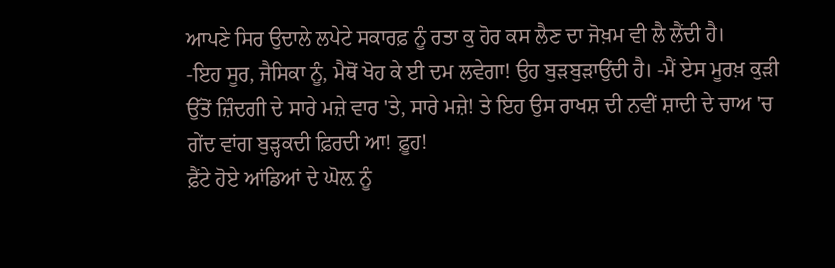ਆਪਣੇ ਸਿਰ ਉਦਾਲੇ ਲਪੇਟੇ ਸਕਾਰਫ਼ ਨੂੰ ਰਤਾ ਕੁ ਹੋਰ ਕਸ ਲੈਣ ਦਾ ਜੋਖ਼ਮ ਵੀ ਲੈ ਲੈਂਦੀ ਹੈ।
-ਇਹ ਸੂਰ, ਜੈਸਿਕਾ ਨੂੰ, ਮੈਥੋਂ ਖੋਹ ਕੇ ਈ ਦਮ ਲਵੇਗਾ! ਉਹ ਬੁੜਬੁੜਾਉਂਦੀ ਹੈ। -ਮੈਂ ਏਸ ਮੂਰਖ਼ ਕੁੜੀ ਉੱਤੋਂ ਜ਼ਿੰਦਗੀ ਦੇ ਸਾਰੇ ਮਜ਼ੇ ਵਾਰ 'ਤੇ, ਸਾਰੇ ਮਜ਼ੇ! ਤੇ ਇਹ ਉਸ ਰਾਖਸ਼ ਦੀ ਨਵੀਂ ਸ਼ਾਦੀ ਦੇ ਚਾਅ 'ਚ ਗੇਂਦ ਵਾਂਗ ਬੁੜ੍ਹਕਦੀ ਫ਼ਿਰਦੀ ਆ! ਫ਼ੂਹ!
ਫ਼ੈਂਟੇ ਹੋਏ ਆਂਡਿਆਂ ਦੇ ਘੋਲ਼ ਨੂੰ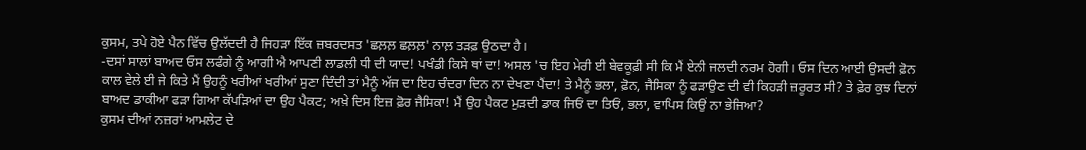ਕੁਸਮ, ਤਪੇ ਹੋਏ ਪੈਨ ਵਿੱਚ ਉਲੱਦਦੀ ਹੈ ਜਿਹੜਾ ਇੱਕ ਜ਼ਬਰਦਸਤ 'ਛਲ਼ਲ਼ ਛਲ਼ਲ਼' ਨਾਲ਼ ਤੜਫ਼ ਉਠਦਾ ਹੈ।
-ਦਸਾਂ ਸਾਲਾਂ ਬਾਅਦ ਓਸ ਲਫੰਗੇ ਨੂੰ ਆਗੀ ਐ ਆਪਣੀ ਲਾਡਲੀ ਧੀ ਦੀ ਯਾਦ! ਪਖੰਡੀ ਕਿਸੇ ਥਾਂ ਦਾ! ਅਸਲ 'ਚ ਇਹ ਮੇਰੀ ਈ ਬੇਵਕੂਫ਼ੀ ਸੀ ਕਿ ਮੈਂ ਏਨੀ ਜਲਦੀ ਨਰਮ ਹੋਗੀ। ਓਸ ਦਿਨ ਆਈ ਉਸਦੀ ਫ਼ੋਨ ਕਾਲ ਵੇਲੇ ਈ ਜੇ ਕਿਤੇ ਮੈਂ ਉਹਨੂੰ ਖਰੀਆਂ ਖਰੀਆਂ ਸੁਣਾ ਦਿੰਦੀ ਤਾਂ ਮੈਨੂੰ ਅੱਜ ਦਾ ਇਹ ਚੰਦਰਾ ਦਿਨ ਨਾ ਦੇਖਣਾ ਪੈਂਦਾ! ਤੇ ਮੈਨੂੰ ਭਲਾ, ਫ਼ੋਨ, ਜੈਸਿਕਾ ਨੂੰ ਫੜਾਉਣ ਦੀ ਵੀ ਕਿਹੜੀ ਜ਼ਰੂਰਤ ਸੀ? ਤੇ ਫ਼ੇਰ ਕੁਝ ਦਿਨਾਂ ਬਾਅਦ ਡਾਕੀਆ ਫੜਾ ਗਿਆ ਕੱਪੜਿਆਂ ਦਾ ਉਹ ਪੈਕਟ; ਅਖ਼ੇ ਦਿਸ ਇਜ਼ ਫ਼ੋਰ ਜੈਸਿਕਾ! ਮੈਂ ਉਹ ਪੈਕਟ ਮੁੜਦੀ ਡਾਕ ਜਿਓਂ ਦਾ ਤਿਓਂ, ਭਲਾ, ਵਾਪਿਸ ਕਿਉਂ ਨਾ ਭੇਜਿਆ?
ਕੁਸਮ ਦੀਆਂ ਨਜ਼ਰਾਂ ਆਮਲੇਟ ਦੇ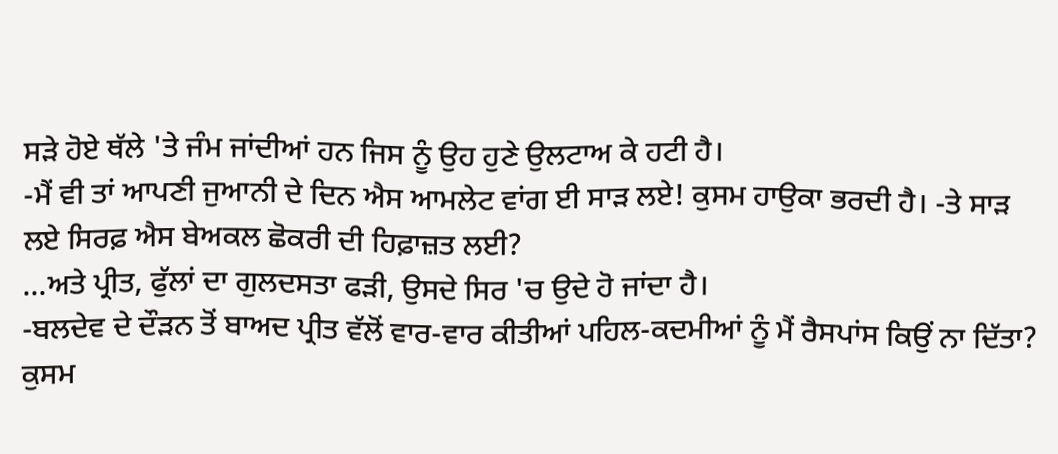ਸੜੇ ਹੋਏ ਥੱਲੇ 'ਤੇ ਜੰਮ ਜਾਂਦੀਆਂ ਹਨ ਜਿਸ ਨੂੰ ਉਹ ਹੁਣੇ ਉਲਟਾਅ ਕੇ ਹਟੀ ਹੈ।
-ਮੈਂ ਵੀ ਤਾਂ ਆਪਣੀ ਜੁਆਨੀ ਦੇ ਦਿਨ ਐਸ ਆਮਲੇਟ ਵਾਂਗ ਈ ਸਾੜ ਲਏ! ਕੁਸਮ ਹਾਉਕਾ ਭਰਦੀ ਹੈ। -ਤੇ ਸਾੜ ਲਏ ਸਿਰਫ਼ ਐਸ ਬੇਅਕਲ ਛੋਕਰੀ ਦੀ ਹਿਫ਼ਾਜ਼ਤ ਲਈ?
...ਅਤੇ ਪ੍ਰੀਤ, ਫੁੱਲਾਂ ਦਾ ਗੁਲਦਸਤਾ ਫੜੀ, ਉਸਦੇ ਸਿਰ 'ਚ ਉਦੇ ਹੋ ਜਾਂਦਾ ਹੈ।
-ਬਲਦੇਵ ਦੇ ਦੌੜਨ ਤੋਂ ਬਾਅਦ ਪ੍ਰੀਤ ਵੱਲੋਂ ਵਾਰ-ਵਾਰ ਕੀਤੀਆਂ ਪਹਿਲ-ਕਦਮੀਆਂ ਨੂੰ ਮੈਂ ਰੈਸਪਾਂਸ ਕਿਉਂ ਨਾ ਦਿੱਤਾ? ਕੁਸਮ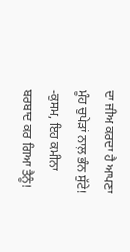ਦਾ ਜੀਅ ਕਰਦਾ ਹੈ ਆਪਣਾ ਮੂੰਹ ਚੁਪੇੜਾਂ ਨਾਲ਼ ਭੰਨ ਸੁੱਟੇ!
-ਕੁਸਮ, ਇਹ ਕਮੀਨਾ ਬਰਬਾਦ ਕਰ ਗਿਆ ਤੈਨੂੰ!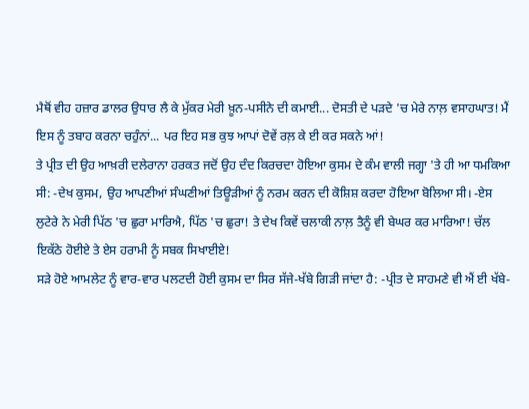ਮੈਥੋਂ ਵੀਹ ਹਜ਼ਾਰ ਡਾਲਰ ਉਧਾਰ ਲੈ ਕੇ ਮੁੱਕਰ ਮੇਰੀ ਖ਼ੂਨ-ਪਸੀਨੇ ਦੀ ਕਮਾਈ... ਦੋਸਤੀ ਦੇ ਪੜਦੇ 'ਚ ਮੇਰੇ ਨਾਲ਼ ਵਸਾਹਘਾਤ! ਮੈਂ ਇਸ ਨੂੰ ਤਬਾਹ ਕਰਨਾ ਚਹੁੰਨਾਂ... ਪਰ ਇਹ ਸਭ ਕੁਝ ਆਪਾਂ ਦੋਵੇਂ ਰਲ਼ ਕੇ ਈ ਕਰ ਸਕਨੇ ਆਂ!
ਤੇ ਪ੍ਰੀਤ ਦੀ ਉਹ ਆਖ਼ਰੀ ਦਲੇਰਾਨਾ ਹਰਕਤ ਜਦੋਂ ਉਹ ਦੰਦ ਕਿਰਚਦਾ ਹੋਇਆ ਕੁਸਮ ਦੇ ਕੰਮ ਵਾਲੀ ਜਗ੍ਹਾ 'ਤੇ ਹੀ ਆ ਧਮਕਿਆ ਸੀ: -ਦੇਖ ਕੁਸਮ, ਉਹ ਆਪਣੀਆਂ ਸੰਘਣੀਆਂ ਤਿਊੜੀਆਂ ਨੂੰ ਨਰਮ ਕਰਨ ਦੀ ਕੋਸ਼ਿਸ਼ ਕਰਦਾ ਹੋਇਆ ਬੋਲਿਆ ਸੀ। -ਏਸ ਲੁਟੇਰੇ ਨੇ ਮੇਰੀ ਪਿੱਠ 'ਚ ਛੁਰਾ ਮਾਰਿਐ, ਪਿੱਠ 'ਚ ਛੁਰਾ! ਤੇ ਦੇਖ ਕਿਵੇਂ ਚਲਾਕੀ ਨਾਲ਼ ਤੈਨੂੰ ਵੀ ਬੇਘਰ ਕਰ ਮਾਰਿਆ! ਚੱਲ ਇਕੱਠੇ ਹੋਈਏ ਤੇ ਏਸ ਹਰਾਮੀ ਨੂੰ ਸਬਕ ਸਿਖਾਈਏ!
ਸੜੇ ਹੋਏ ਆਮਲੇਟ ਨੂੰ ਵਾਰ-ਵਾਰ ਪਲਟਦੀ ਹੋਈ ਕੁਸਮ ਦਾ ਸਿਰ ਸੱਜੇ-ਖੱਬੇ ਗਿੜੀ ਜਾਂਦਾ ਹੈ: -ਪ੍ਰੀਤ ਦੇ ਸਾਹਮਣੇ ਵੀ ਐਂ ਈ ਖੱਬੇ-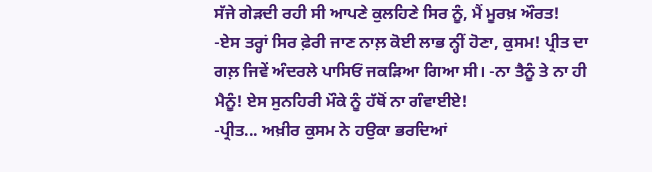ਸੱਜੇ ਗੇੜਦੀ ਰਹੀ ਸੀ ਆਪਣੇ ਕੁਲਹਿਣੇ ਸਿਰ ਨੂੰ, ਮੈਂ ਮੂਰਖ਼ ਔਰਤ!
-ਏਸ ਤਰ੍ਹਾਂ ਸਿਰ ਫ਼ੇਰੀ ਜਾਣ ਨਾਲ਼ ਕੋਈ ਲਾਭ ਨ੍ਹੀਂ ਹੋਣਾ, ਕੁਸਮ! ਪ੍ਰੀਤ ਦਾ ਗਲ਼ ਜਿਵੇਂ ਅੰਦਰਲੇ ਪਾਸਿਓਂ ਜਕੜਿਆ ਗਿਆ ਸੀ। -ਨਾ ਤੈਨੂੰ ਤੇ ਨਾ ਹੀ ਮੈਨੂੰ! ਏਸ ਸੁਨਹਿਰੀ ਮੌਕੇ ਨੂੰ ਹੱਥੋਂ ਨਾ ਗੰਵਾਈਏ!
-ਪ੍ਰੀਤ... ਅਖ਼ੀਰ ਕੁਸਮ ਨੇ ਹਉਕਾ ਭਰਦਿਆਂ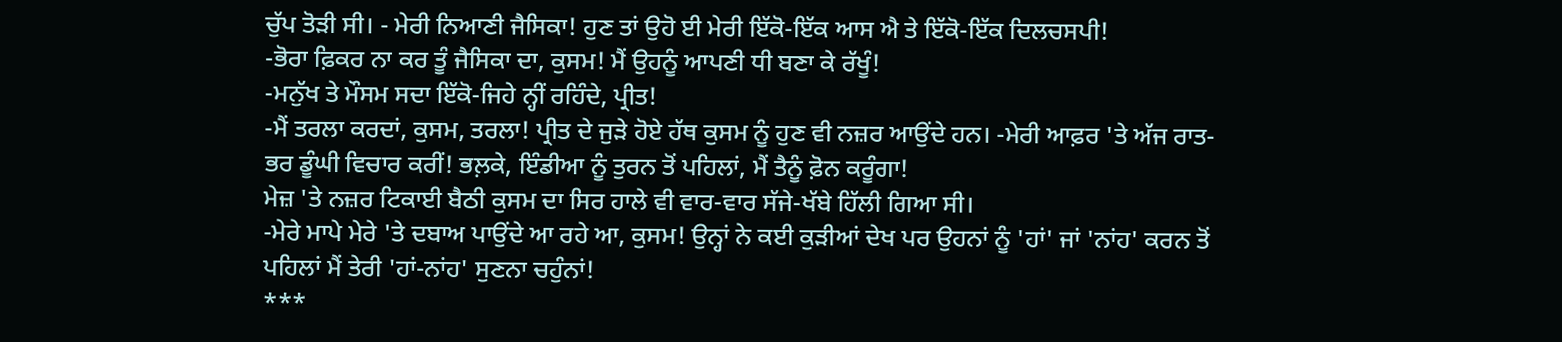ਚੁੱਪ ਤੋੜੀ ਸੀ। - ਮੇਰੀ ਨਿਆਣੀ ਜੈਸਿਕਾ! ਹੁਣ ਤਾਂ ਉਹੋ ਈ ਮੇਰੀ ਇੱਕੋ-ਇੱਕ ਆਸ ਐ ਤੇ ਇੱਕੋ-ਇੱਕ ਦਿਲਚਸਪੀ!
-ਭੋਰਾ ਫ਼ਿਕਰ ਨਾ ਕਰ ਤੂੰ ਜੈਸਿਕਾ ਦਾ, ਕੁਸਮ! ਮੈਂ ਉਹਨੂੰ ਆਪਣੀ ਧੀ ਬਣਾ ਕੇ ਰੱਖੂੰ!
-ਮਨੁੱਖ ਤੇ ਮੌਸਮ ਸਦਾ ਇੱਕੋ-ਜਿਹੇ ਨ੍ਹੀਂ ਰਹਿੰਦੇ, ਪ੍ਰੀਤ!
-ਮੈਂ ਤਰਲਾ ਕਰਦਾਂ, ਕੁਸਮ, ਤਰਲਾ! ਪ੍ਰੀਤ ਦੇ ਜੁੜੇ ਹੋਏ ਹੱਥ ਕੁਸਮ ਨੂੰ ਹੁਣ ਵੀ ਨਜ਼ਰ ਆਉਂਦੇ ਹਨ। -ਮੇਰੀ ਆਫ਼ਰ 'ਤੇ ਅੱਜ ਰਾਤ-ਭਰ ਡੂੰਘੀ ਵਿਚਾਰ ਕਰੀਂ! ਭਲ਼ਕੇ, ਇੰਡੀਆ ਨੂੰ ਤੁਰਨ ਤੋਂ ਪਹਿਲਾਂ, ਮੈਂ ਤੈਨੂੰ ਫ਼ੋਨ ਕਰੂੰਗਾ!
ਮੇਜ਼ 'ਤੇ ਨਜ਼ਰ ਟਿਕਾਈ ਬੈਠੀ ਕੁਸਮ ਦਾ ਸਿਰ ਹਾਲੇ ਵੀ ਵਾਰ-ਵਾਰ ਸੱਜੇ-ਖੱਬੇ ਹਿੱਲੀ ਗਿਆ ਸੀ।
-ਮੇਰੇ ਮਾਪੇ ਮੇਰੇ 'ਤੇ ਦਬਾਅ ਪਾਉਂਦੇ ਆ ਰਹੇ ਆ, ਕੁਸਮ! ਉਨ੍ਹਾਂ ਨੇ ਕਈ ਕੁੜੀਆਂ ਦੇਖ ਪਰ ਉਹਨਾਂ ਨੂੰ 'ਹਾਂ' ਜਾਂ 'ਨਾਂਹ' ਕਰਨ ਤੋਂ ਪਹਿਲਾਂ ਮੈਂ ਤੇਰੀ 'ਹਾਂ-ਨਾਂਹ' ਸੁਣਨਾ ਚਹੁੰਨਾਂ!
***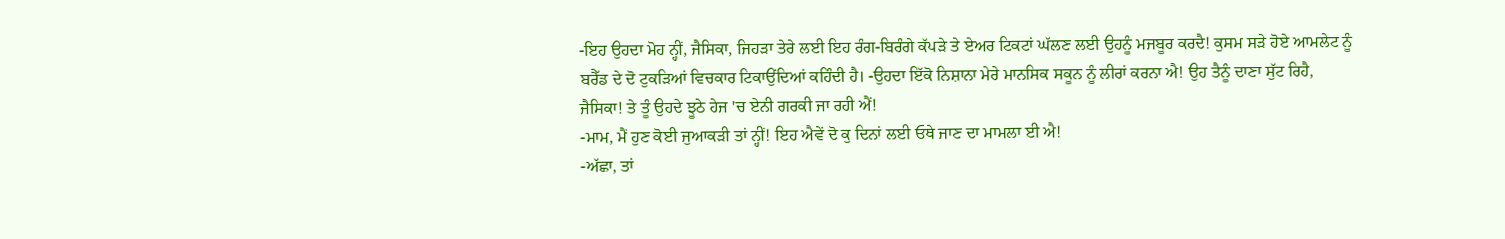-ਇਹ ਉਹਦਾ ਮੋਹ ਨ੍ਹੀਂ, ਜੈਸਿਕਾ, ਜਿਹੜਾ ਤੇਰੇ ਲਈ ਇਹ ਰੰਗ-ਬਿਰੰਗੇ ਕੱਪੜੇ ਤੇ ਏਅਰ ਟਿਕਟਾਂ ਘੱਲਣ ਲਈ ਉਹਨੂੰ ਮਜਬੂਰ ਕਰਦੈ! ਕੁਸਮ ਸੜੇ ਹੋਏ ਆਮਲੇਟ ਨੂੰ ਬਰੈੱਡ ਦੇ ਦੋ ਟੁਕੜਿਆਂ ਵਿਚਕਾਰ ਟਿਕਾਉਂਦਿਆਂ ਕਹਿੰਦੀ ਹੈ। -ਉਹਦਾ ਇੱਕੋ ਨਿਸ਼ਾਨਾ ਮੇਰੇ ਮਾਨਸਿਕ ਸਕੂਨ ਨੂੰ ਲੀਰਾਂ ਕਰਨਾ ਐ! ਉਹ ਤੈਨੂੰ ਦਾਣਾ ਸੁੱਟ ਰਿਹੈ, ਜੈਸਿਕਾ! ਤੇ ਤੂੰ ਉਹਦੇ ਝੂਠੇ ਹੇਜ 'ਚ ਏਨੀ ਗਰਕੀ ਜਾ ਰਹੀ ਐਂ!
-ਮਾਮ, ਮੈਂ ਹੁਣ ਕੋਈ ਜੁਆਕੜੀ ਤਾਂ ਨ੍ਹੀਂ! ਇਹ ਐਵੇਂ ਦੋ ਕੁ ਦਿਨਾਂ ਲਈ ਓਥੇ ਜਾਣ ਦਾ ਮਾਮਲਾ ਈ ਐ!
-ਅੱਛਾ, ਤਾਂ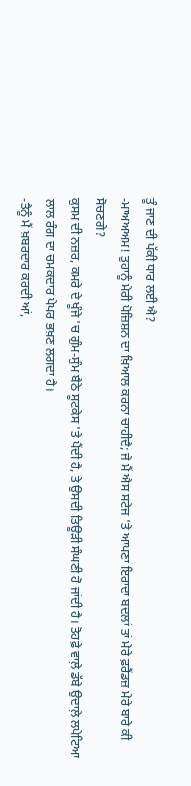ਤੂੰ ਜਾਣ ਦੀ ਪੱਕੀ ਧਾਰ ਲਈ ਐ?
-ਮਾਅਅਅਮ! ਤੁਹਾਨੂੰ ਮੇਰੀ ਪੋਜ਼ਿਸ਼ਨ ਦਾ ਖ਼ਿਆਲ ਕਰਨਾ ਚਾਹੀਦੈ; ਜੇ ਮੈਂ ਐਸ ਸਟੇਜ 'ਤੇ ਆਪਣਾ ਇਰਾਦਾ ਬਦਲਾਂ ਤਾਂ ਮੇਰੇ ਫ਼ਰੈਂਡਜ਼ ਮੇਰੇ ਬਾਰੇ ਕੀ ਸੋਚਣਗੇ?
ਕੁਸਮ ਦੀ ਨਜ਼ਰ, ਕਮਰੇ ਦੇ ਖੂੰਜੇ 'ਚ ਗੁੰਮ-ਸੁੰਮ ਬੈਠੇ ਸੂਟਕੇਸ 'ਤੇ ਪੈਂਦੀ ਹੈ, ਤੇ ਉਸਦੀ ਤਿਊੜੀ ਸੰਘਣੀ ਹੋ ਜਾਂਦੀ ਹੈ। ਤੋਹਫ਼ੇ ਵਾਲ਼ੇ ਡੱਬੇ ਉਦਾਲ਼ੇ ਲਪੇਟਿਆ ਲਾਲ ਰੰਗ ਦਾ ਚਮਕਦਾਰ ਪੇਪਰ ਭਖ਼ਣ ਲਗਦਾ ਹੈ।
-ਤੈਨੂੰ ਮੈਂ ਖ਼ਬਰਦਾਰ ਕਰਦੀ ਆਂ,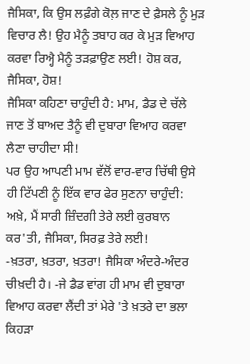ਜੈਸਿਕਾ, ਕਿ ਉਸ ਲਫ਼ੰਗੇ ਕੋਲ਼ ਜਾਣ ਦੇ ਫ਼ੈਸਲੇ ਨੂੰ ਮੁੜ ਵਿਚਾਰ ਲੈ! ਉਹ ਮੈਨੂੰ ਤਬਾਹ ਕਰ ਕੇ ਮੁੜ ਵਿਆਹ ਕਰਵਾ ਰਿਅ੍ਹੈ ਮੈਨੂੰ ਤੜਫ਼ਾਉਣ ਲਈ! ਹੋਸ਼ ਕਰ, ਜੈਸਿਕਾ, ਹੋਸ਼!
ਜੈਸਿਕਾ ਕਹਿਣਾ ਚਾਹੁੰਦੀ ਹੈ: ਮਾਮ, ਡੈਡ ਦੇ ਚੱਲੇ ਜਾਣ ਤੋਂ ਬਾਅਦ ਤੈਨੂੰ ਵੀ ਦੁਬਾਰਾ ਵਿਆਹ ਕਰਵਾ ਲੈਣਾ ਚਾਹੀਦਾ ਸੀ!
ਪਰ ਉਹ ਆਪਣੀ ਮਾਮ ਵੱਲੋਂ ਵਾਰ-ਵਾਰ ਚਿੱਥੀ ਉਸੇ ਹੀ ਟਿੱਪਣੀ ਨੂੰ ਇੱਕ ਵਾਰ ਫੇਰ ਸੁਣਨਾ ਚਾਹੁੰਦੀ: ਅਖ਼ੇ, ਮੈਂ ਸਾਰੀ ਜ਼ਿੰਦਗੀ ਤੇਰੇ ਲਈ ਕੁਰਬਾਨ ਕਰ'ਤੀ, ਜੈਸਿਕਾ, ਸਿਰਫ਼ ਤੇਰੇ ਲਈ!
-ਖ਼ਤਰਾ, ਖ਼ਤਰਾ, ਖ਼ਤਰਾ! ਜੈਸਿਕਾ ਅੰਦਰੇ-ਅੰਦਰ ਚੀਖ਼ਦੀ ਹੈ। -ਜੇ ਡੈਡ ਵਾਂਗ ਹੀ ਮਾਮ ਵੀ ਦੁਬਾਰਾ ਵਿਆਹ ਕਰਵਾ ਲੈਂਦੀ ਤਾਂ ਮੇਰੇ 'ਤੇ ਖ਼ਤਰੇ ਦਾ ਭਲਾ ਕਿਹੜਾ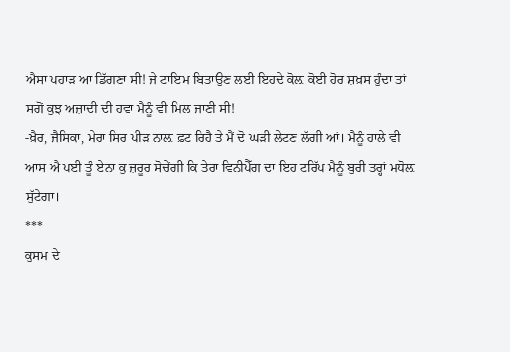ਐਸਾ ਪਹਾੜ ਆ ਡਿੱਗਣਾ ਸੀ! ਜੇ ਟਾਇਮ ਬਿਤਾਉਣ ਲਈ ਇਹਦੇ ਕੋਲ਼ ਕੋਈ ਹੋਰ ਸ਼ਖ਼ਸ ਹੁੰਦਾ ਤਾਂ ਸਗੋਂ ਕੁਝ ਅਜ਼ਾਦੀ ਦੀ ਹਵਾ ਮੈਨੂੰ ਵੀ ਮਿਲ ਜਾਣੀ ਸੀ!
-ਖ਼ੈਰ, ਜੈਸਿਕਾ, ਮੇਰਾ ਸਿਰ ਪੀੜ ਨਾਲ਼ ਫ਼ਟ ਰਿਹੈ ਤੇ ਮੈਂ ਦੋ ਘੜੀ ਲੇਟਣ ਲੱਗੀ ਆਂ। ਮੈਨੂੰ ਹਾਲੇ ਵੀ ਆਸ ਐ ਪਈ ਤੂੰ ਏਨਾ ਕੁ ਜ਼ਰੂਰ ਸੋਚੇਂਗੀ ਕਿ ਤੇਰਾ ਵਿਨੀਪੈੱਗ ਦਾ ਇਹ ਟਰਿੱਪ ਮੈਨੂੰ ਬੁਰੀ ਤਰ੍ਹਾਂ ਮਧੋਲ਼ ਸੁੱਟੇਗਾ।
***
ਕੁਸਮ ਦੇ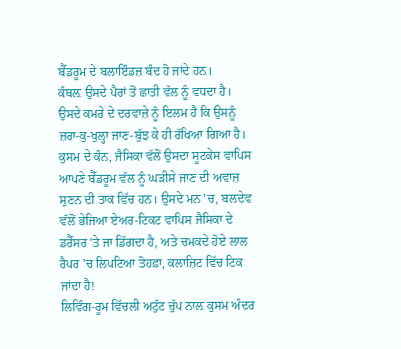ਬੈੱਡਰੂਮ ਦੇ ਬਲਾਇੰਡਜ਼ ਬੰਦ ਹੋ ਜਾਂਦੇ ਹਨ।
ਕੰਬਲ਼ ਉਸਦੇ ਪੈਰਾਂ ਤੋਂ ਛਾਤੀ ਵੱਲ ਨੂੰ ਵਧਦਾ ਹੈ।
ਉਸਦੇ ਕਮਰੇ ਦੇ ਦਰਵਾਜ਼ੇ ਨੂੰ ਇਲਮ ਹੈ ਕਿ ਉਸਨੂੰ ਜ਼ਰਾ-ਕੁ-ਖੁਲ੍ਹਾ ਜਾਣ-ਬੁੱਝ ਕੇ ਹੀ ਰੱਖਿਆ ਗਿਆ ਹੈ।
ਕੁਸਮ ਦੇ ਕੰਨ, ਜੈਸਿਕਾ ਵੱਲੋਂ ਉਸਦਾ ਸੂਟਕੇਸ ਵਾਪਿਸ ਆਪਣੇ ਬੈੱਡਰੂਮ ਵੱਲ ਨੂੰ ਘੜੀਸੇ ਜਾਣ ਦੀ ਅਵਾਜ਼ ਸੁਣਨ ਦੀ ਤਾਕ ਵਿੱਚ ਹਨ। ਉਸਦੇ ਮਨ 'ਚ, ਬਲਦੇਵ ਵੱਲੋਂ ਭੇਜਿਆ ਏਅਰ-ਟਿਕਟ ਵਾਪਿਸ ਜੈਸਿਕਾ ਦੇ ਡਰੈੱਸਰ 'ਤੇ ਜਾ ਡਿੱਗਦਾ ਹੈ, ਅਤੇ ਚਮਕਦੇ ਹੋਏ ਲਾਲ ਰੈਪਰ 'ਚ ਲਿਪਟਿਆ ਤੋਹਫ਼ਾ, ਕਲਾਜ਼ਿਟ ਵਿੱਚ ਟਿਕ ਜਾਂਦਾ ਹੈ!
ਲਿਵਿੰਗ-ਰੂਮ ਵਿੱਚਲੀ ਅਟੁੱਟ ਚੁੱਪ ਨਾਲ਼ ਕੁਸਮ ਅੰਦਰ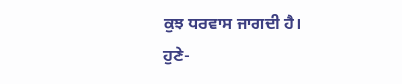ਕੁਝ ਧਰਵਾਸ ਜਾਗਦੀ ਹੈ।
ਹੁਣੇ-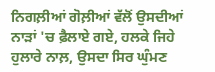ਨਿਗਲ਼ੀਆਂ ਗੋਲ਼ੀਆਂ ਵੱਲੋਂ ਉਸਦੀਆਂ ਨਾੜਾਂ 'ਚ ਫ਼ੈਲਾਏ ਗਏ, ਹਲਕੇ ਜਿਹੇ ਹੁਲਾਰੇ ਨਾਲ਼, ਉਸਦਾ ਸਿਰ ਘੁੰਮਣ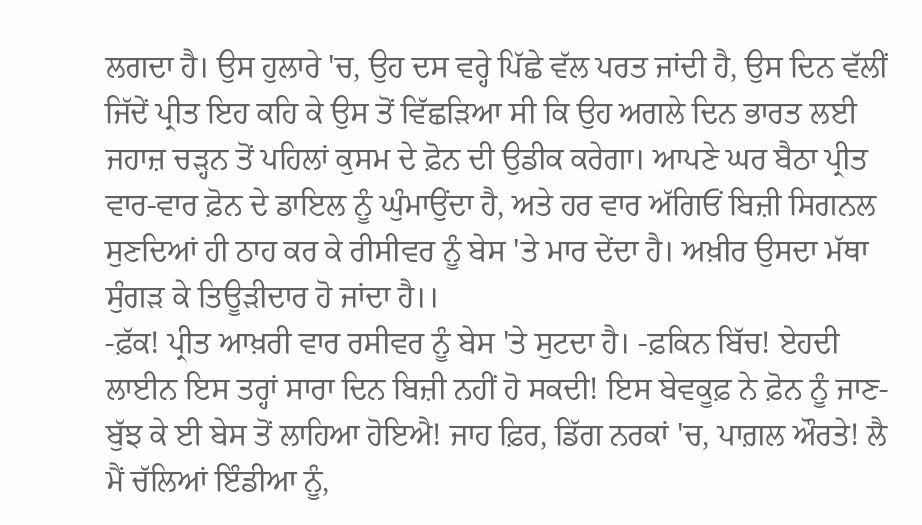ਲਗਦਾ ਹੈ। ਉਸ ਹੁਲਾਰੇ 'ਚ, ਉਹ ਦਸ ਵਰ੍ਹੇ ਪਿੱਛੇ ਵੱਲ ਪਰਤ ਜਾਂਦੀ ਹੈ, ਉਸ ਦਿਨ ਵੱਲੀਂ ਜਿੱਦੇਂ ਪ੍ਰੀਤ ਇਹ ਕਹਿ ਕੇ ਉਸ ਤੋਂ ਵਿੱਛੜਿਆ ਸੀ ਕਿ ਉਹ ਅਗਲੇ ਦਿਨ ਭਾਰਤ ਲਈ ਜਹਾਜ਼ ਚੜ੍ਹਨ ਤੋਂ ਪਹਿਲਾਂ ਕੁਸਮ ਦੇ ਫ਼ੋਨ ਦੀ ਉਡੀਕ ਕਰੇਗਾ। ਆਪਣੇ ਘਰ ਬੈਠਾ ਪ੍ਰੀਤ ਵਾਰ-ਵਾਰ ਫ਼ੋਨ ਦੇ ਡਾਇਲ ਨੂੰ ਘੁੰਮਾਉਂਦਾ ਹੈ, ਅਤੇ ਹਰ ਵਾਰ ਅੱਗਿਓਂ ਬਿਜ਼ੀ ਸਿਗਨਲ ਸੁਣਦਿਆਂ ਹੀ ਠਾਹ ਕਰ ਕੇ ਰੀਸੀਵਰ ਨੂੰ ਬੇਸ 'ਤੇ ਮਾਰ ਦੇਂਦਾ ਹੈ। ਅਖ਼ੀਰ ਉਸਦਾ ਮੱਥਾ ਸੁੰਗੜ ਕੇ ਤਿਊੜੀਦਾਰ ਹੋ ਜਾਂਦਾ ਹੈ।।
-ਫ਼ੱਕ! ਪ੍ਰੀਤ ਆਖ਼ਰੀ ਵਾਰ ਰਸੀਵਰ ਨੂੰ ਬੇਸ 'ਤੇ ਸੁਟਦਾ ਹੈ। -ਫ਼ਕਿਨ ਬਿੱਚ! ਏਹਦੀ ਲਾਈਨ ਇਸ ਤਰ੍ਹਾਂ ਸਾਰਾ ਦਿਨ ਬਿਜ਼ੀ ਨਹੀਂ ਹੋ ਸਕਦੀ! ਇਸ ਬੇਵਕੂਫ਼ ਨੇ ਫ਼ੋਨ ਨੂੰ ਜਾਣ-ਬੁੱਝ ਕੇ ਈ ਬੇਸ ਤੋਂ ਲਾਹਿਆ ਹੋਇਐ! ਜਾਹ ਫ਼ਿਰ, ਡਿੱਗ ਨਰਕਾਂ 'ਚ, ਪਾਗ਼ਲ ਔਰਤੇ! ਲੈ ਮੈਂ ਚੱਲਿਆਂ ਇੰਡੀਆ ਨੂੰ,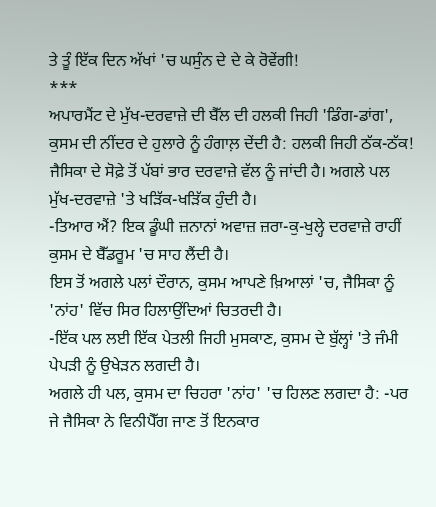ਤੇ ਤੂੰ ਇੱਕ ਦਿਨ ਅੱਖਾਂ 'ਚ ਘਸੁੰਨ ਦੇ ਦੇ ਕੇ ਰੋਵੇਂਗੀ!
***
ਅਪਾਰਮੈਂਟ ਦੇ ਮੁੱਖ-ਦਰਵਾਜ਼ੇ ਦੀ ਬੈੱਲ ਦੀ ਹਲਕੀ ਜਿਹੀ 'ਡਿੰਗ-ਡਾਂਗ', ਕੁਸਮ ਦੀ ਨੀਂਦਰ ਦੇ ਹੁਲਾਰੇ ਨੂੰ ਹੰਗਾਲ਼ ਦੇਂਦੀ ਹੈ: ਹਲਕੀ ਜਿਹੀ ਠੱਕ-ਠੱਕ! ਜੈਸਿਕਾ ਦੇ ਸੋਫ਼ੇ ਤੋਂ ਪੱਬਾਂ ਭਾਰ ਦਰਵਾਜ਼ੇ ਵੱਲ ਨੂੰ ਜਾਂਦੀ ਹੈ। ਅਗਲੇ ਪਲ ਮੁੱਖ-ਦਰਵਾਜ਼ੇ 'ਤੇ ਖੜਿੱਕ-ਖੜਿੱਕ ਹੁੰਦੀ ਹੈ।
-ਤਿਆਰ ਐਂ? ਇਕ ਡੂੰਘੀ ਜ਼ਨਾਨਾਂ ਅਵਾਜ਼ ਜ਼ਰਾ-ਕੁ-ਖੁਲ੍ਹੇ ਦਰਵਾਜ਼ੇ ਰਾਹੀਂ ਕੁਸਮ ਦੇ ਬੈੱਡਰੂਮ 'ਚ ਸਾਹ ਲੈਂਦੀ ਹੈ।
ਇਸ ਤੋਂ ਅਗਲੇ ਪਲਾਂ ਦੌਰਾਨ, ਕੁਸਮ ਆਪਣੇ ਖ਼ਿਆਲਾਂ 'ਚ, ਜੈਸਿਕਾ ਨੂੰ 'ਨਾਂਹ' ਵਿੱਚ ਸਿਰ ਹਿਲਾਉਂਦਿਆਂ ਚਿਤਰਦੀ ਹੈ।
-ਇੱਕ ਪਲ ਲਈ ਇੱਕ ਪੇਤਲੀ ਜਿਹੀ ਮੁਸਕਾਣ, ਕੁਸਮ ਦੇ ਬੁੱਲ੍ਹਾਂ 'ਤੇ ਜੰਮੀ ਪੇਪੜੀ ਨੂੰ ਉਖੇੜਨ ਲਗਦੀ ਹੈ।
ਅਗਲੇ ਹੀ ਪਲ, ਕੁਸਮ ਦਾ ਚਿਹਰਾ 'ਨਾਂਹ' 'ਚ ਹਿਲਣ ਲਗਦਾ ਹੈ: -ਪਰ ਜੇ ਜੈਸਿਕਾ ਨੇ ਵਿਨੀਪੈੱਗ ਜਾਣ ਤੋਂ ਇਨਕਾਰ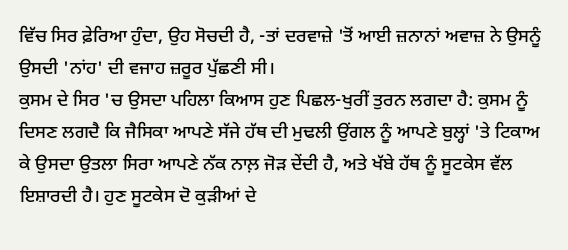ਵਿੱਚ ਸਿਰ ਫ਼ੇਰਿਆ ਹੁੰਦਾ, ਉਹ ਸੋਚਦੀ ਹੈ, -ਤਾਂ ਦਰਵਾਜ਼ੇ 'ਤੋਂ ਆਈ ਜ਼ਨਾਨਾਂ ਅਵਾਜ਼ ਨੇ ਉਸਨੂੰ ਉਸਦੀ 'ਨਾਂਹ' ਦੀ ਵਜਾਹ ਜ਼ਰੂਰ ਪੁੱਛਣੀ ਸੀ।
ਕੁਸਮ ਦੇ ਸਿਰ 'ਚ ਉਸਦਾ ਪਹਿਲਾ ਕਿਆਸ ਹੁਣ ਪਿਛਲ-ਖੁਰੀਂ ਤੁਰਨ ਲਗਦਾ ਹੈ: ਕੁਸਮ ਨੂੰ ਦਿਸਣ ਲਗਦੈ ਕਿ ਜੈਸਿਕਾ ਆਪਣੇ ਸੱਜੇ ਹੱਥ ਦੀ ਮੁਢਲੀ ਉਂਗਲ ਨੂੰ ਆਪਣੇ ਬੁਲ੍ਹਾਂ 'ਤੇ ਟਿਕਾਅ ਕੇ ਉਸਦਾ ਉਤਲਾ ਸਿਰਾ ਆਪਣੇ ਨੱਕ ਨਾਲ਼ ਜੋੜ ਦੇਂਦੀ ਹੈ, ਅਤੇ ਖੱਬੇ ਹੱਥ ਨੂੰ ਸੂਟਕੇਸ ਵੱਲ ਇਸ਼ਾਰਦੀ ਹੈ। ਹੁਣ ਸੂਟਕੇਸ ਦੋ ਕੁੜੀਆਂ ਦੇ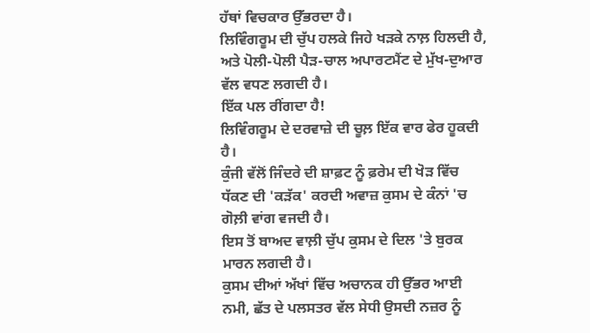ਹੱਥਾਂ ਵਿਚਕਾਰ ਉੱਭਰਦਾ ਹੈ।
ਲਿਵਿੰਗਰੂਮ ਦੀ ਚੁੱਪ ਹਲਕੇ ਜਿਹੇ ਖੜਕੇ ਨਾਲ਼ ਹਿਲਦੀ ਹੈ, ਅਤੇ ਪੋਲੀ-ਪੋਲੀ ਪੈੜ-ਚਾਲ ਅਪਾਰਟਮੈਂਟ ਦੇ ਮੁੱਖ-ਦੁਆਰ ਵੱਲ ਵਧਣ ਲਗਦੀ ਹੈ।
ਇੱਕ ਪਲ ਰੀਂਗਦਾ ਹੈ!
ਲਿਵਿੰਗਰੂਮ ਦੇ ਦਰਵਾਜ਼ੇ ਦੀ ਚੂਲ਼ ਇੱਕ ਵਾਰ ਫੇਰ ਹੂਕਦੀ ਹੈ।
ਕੁੰਜੀ ਵੱਲੋਂ ਜਿੰਦਰੇ ਦੀ ਸ਼ਾਫ਼ਟ ਨੂੰ ਫ਼ਰੇਮ ਦੀ ਖੋੜ ਵਿੱਚ ਧੱਕਣ ਦੀ 'ਕੜੱਕ' ਕਰਦੀ ਅਵਾਜ਼ ਕੁਸਮ ਦੇ ਕੰਨਾਂ 'ਚ ਗੋਲ਼ੀ ਵਾਂਗ ਵਜਦੀ ਹੈ।
ਇਸ ਤੋਂ ਬਾਅਦ ਵਾਲ਼ੀ ਚੁੱਪ ਕੁਸਮ ਦੇ ਦਿਲ 'ਤੇ ਬੁਰਕ ਮਾਰਨ ਲਗਦੀ ਹੈ।
ਕੁਸਮ ਦੀਆਂ ਅੱਖਾਂ ਵਿੱਚ ਅਚਾਨਕ ਹੀ ਉੱਭਰ ਆਈ ਨਮੀ, ਛੱਤ ਦੇ ਪਲਸਤਰ ਵੱਲ ਸੇਧੀ ਉਸਦੀ ਨਜ਼ਰ ਨੂੰ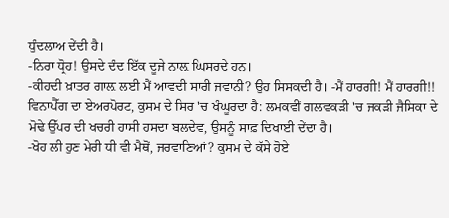ਧੁੰਦਲਾਅ ਦੇਂਦੀ ਹੈ।
-ਨਿਰਾ ਧ੍ਰੋਹ! ਉਸਦੇ ਦੰਦ ਇੱਕ ਦੂਜੇ ਨਾਲ਼ ਘਿਸਰਦੇ ਹਨ।
-ਕੀਹਦੀ ਖ਼ਾਤਰ ਗਾਲ਼ ਲਈ ਮੈਂ ਆਵਦੀ ਸਾਰੀ ਜਵਾਨੀ? ਉਹ ਸਿਸਕਦੀ ਹੈ। -ਮੈਂ ਹਾਰਗੀ! ਮੈਂ ਹਾਰਗੀ!!
ਵਿਨਾਪੈੱਗ ਦਾ ਏਅਰਪੋਰਟ, ਕੁਸਮ ਦੇ ਸਿਰ 'ਚ ਖੰਘੂਰਦਾ ਹੈ: ਲਮਕਵੀਂ ਗਲਵਕੜੀ 'ਚ ਜਕੜੀ ਜੈਸਿਕਾ ਦੇ ਮੋਢੇ ਉੱਪਰ ਦੀ ਖਚਰੀ ਹਾਸੀ ਹਸਦਾ ਬਲਦੇਵ, ਉਸਨੂੰ ਸਾਫ਼ ਦਿਖਾਈ ਦੇਂਦਾ ਹੈ।
-ਖੋਹ ਲੀ ਹੁਣ ਮੇਰੀ ਧੀ ਵੀ ਮੈਥੋਂ, ਜਰਵਾਣਿਆਂ? ਕੁਸਮ ਦੇ ਕੱਸੇ ਹੋਏ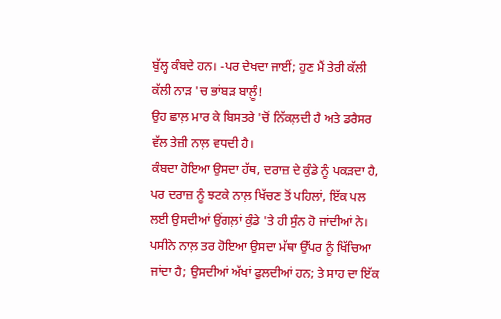ਬੁੱਲ੍ਹ ਕੰਬਦੇ ਹਨ। -ਪਰ ਦੇਖਦਾ ਜਾਈਂ; ਹੁਣ ਮੈਂ ਤੇਰੀ ਕੱਲੀ ਕੱਲੀ ਨਾੜ 'ਚ ਭਾਂਬੜ ਬਾਲ਼ੂੰ!
ਉਹ ਛਾਲ਼ ਮਾਰ ਕੇ ਬਿਸਤਰੇ 'ਚੋਂ ਨਿੱਕਲ਼ਦੀ ਹੈ ਅਤੇ ਡਰੈਸਰ ਵੱਲ ਤੇਜ਼ੀ ਨਾਲ਼ ਵਧਦੀ ਹੈ।
ਕੰਬਦਾ ਹੋਇਆ ਉਸਦਾ ਹੱਥ, ਦਰਾਜ਼ ਦੇ ਕੁੰਡੇ ਨੂੰ ਪਕੜਦਾ ਹੈ, ਪਰ ਦਰਾਜ਼ ਨੂੰ ਝਟਕੇ ਨਾਲ਼ ਖਿੱਚਣ ਤੋਂ ਪਹਿਲਾਂ, ਇੱਕ ਪਲ ਲਈ ਉਸਦੀਆਂ ਉਂਗਲ਼ਾਂ ਕੁੰਡੇ 'ਤੇ ਹੀ ਸੁੰਨ ਹੋ ਜਾਂਦੀਆਂ ਨੇ। ਪਸੀਨੇ ਨਾਲ਼ ਤਰ ਹੋਇਆ ਉਸਦਾ ਮੱਥਾ ਉੱਪਰ ਨੂੰ ਖਿੱਚਿਆ ਜਾਂਦਾ ਹੈ; ਉਸਦੀਆਂ ਅੱਖਾਂ ਫੁਲਦੀਆਂ ਹਨ; ਤੇ ਸਾਹ ਦਾ ਇੱਕ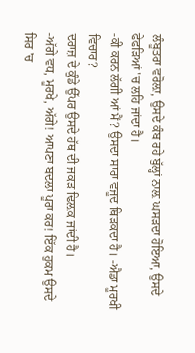ਲੰਬੂਤਰਾ ਵਰੋਲ਼ਾ, ਉਸਦੇ ਕੰਬ ਰਹੇ ਬੁੱਲ੍ਹਾਂ ਨਾਲ਼ ਘਸੜਦਾ ਹੋਇਆ, ਉਸਦੇ ਫੇਫੜਿਆਂ 'ਚ ਲਹਿ ਜਾਂਦਾ ਹੈ।
-ਕੀ ਕਰਨ ਲੱਗੀ ਆਂ ਮੈਂ? ਉਸਦਾ ਸਾਰਾ ਵਜੂਦ ਥਿੜਕਦਾ ਹੈ। -ਐਡਾ ਮੂਰਖੀ ਵਿਚਾਰ?
ਦਰਾਜ਼ ਦੇ ਕੁੰਡੇ ਉੱਪਰ ਉਸਦੇ ਹੱਥ ਦੀ ਜਕੜ ਢਿਲ਼ਕ ਜਾਂਦੀ ਹੈ।
-ਅੱਗੇ ਵਧ, ਮੂਰਖੇ, ਅੱਗੇ! ਆਪਣਾ ਬਦਲਾ ਪੂਰਾ ਕਰ! ਇੱਕ ਹੁਕਮ ਉਸਦੇ ਸਿਰ 'ਚ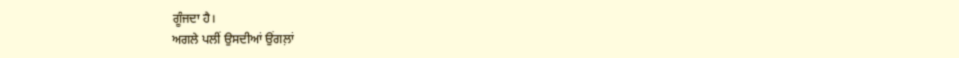ਗੂੰਜਦਾ ਹੈ।
ਅਗਲੇ ਪਲੀਂ ਉਸਦੀਆਂ ਉਂਗਲ਼ਾਂ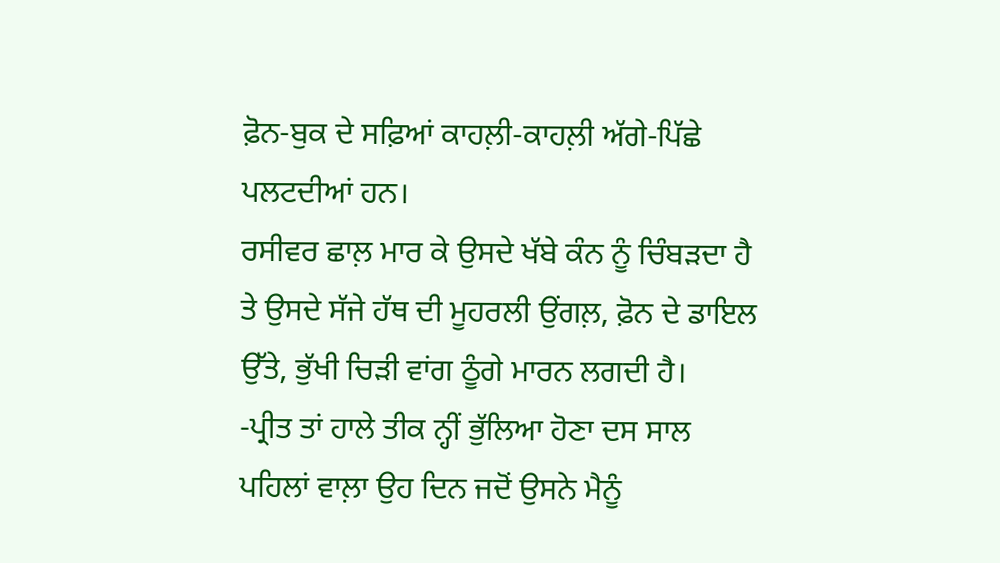ਫ਼ੋਨ-ਬੁਕ ਦੇ ਸਫ਼ਿਆਂ ਕਾਹਲ਼ੀ-ਕਾਹਲ਼ੀ ਅੱਗੇ-ਪਿੱਛੇ ਪਲਟਦੀਆਂ ਹਨ।
ਰਸੀਵਰ ਛਾਲ਼ ਮਾਰ ਕੇ ਉਸਦੇ ਖੱਬੇ ਕੰਨ ਨੂੰ ਚਿੰਬੜਦਾ ਹੈ ਤੇ ਉਸਦੇ ਸੱਜੇ ਹੱਥ ਦੀ ਮੂਹਰਲੀ ਉਂਗਲ਼, ਫ਼ੋਨ ਦੇ ਡਾਇਲ ਉੱਤੇ, ਭੁੱਖੀ ਚਿੜੀ ਵਾਂਗ ਠੂੰਗੇ ਮਾਰਨ ਲਗਦੀ ਹੈ।
-ਪ੍ਰੀਤ ਤਾਂ ਹਾਲੇ ਤੀਕ ਨ੍ਹੀਂ ਭੁੱਲਿਆ ਹੋਣਾ ਦਸ ਸਾਲ ਪਹਿਲਾਂ ਵਾਲ਼ਾ ਉਹ ਦਿਨ ਜਦੋਂ ਉਸਨੇ ਮੈਨੂੰ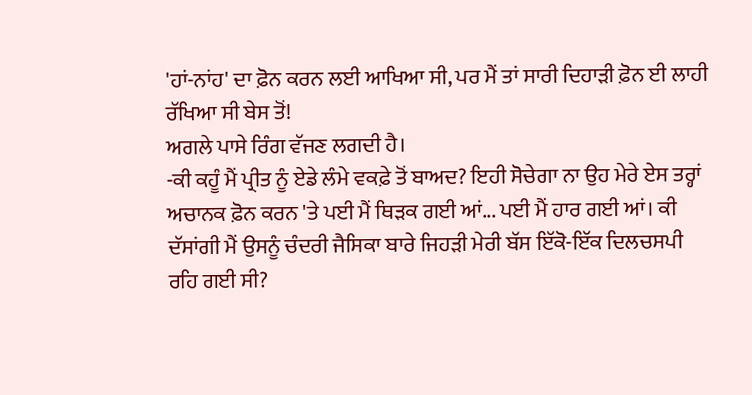'ਹਾਂ-ਨਾਂਹ' ਦਾ ਫ਼ੋਨ ਕਰਨ ਲਈ ਆਖਿਆ ਸੀ, ਪਰ ਮੈਂ ਤਾਂ ਸਾਰੀ ਦਿਹਾੜੀ ਫ਼ੋਨ ਈ ਲਾਹੀ ਰੱਖਿਆ ਸੀ ਬੇਸ ਤੋਂ!
ਅਗਲੇ ਪਾਸੇ ਰਿੰਗ ਵੱਜਣ ਲਗਦੀ ਹੈ।
-ਕੀ ਕਹੂੰ ਮੈਂ ਪ੍ਰੀਤ ਨੂੰ ਏਡੇ ਲੰਮੇ ਵਕਫ਼ੇ ਤੋਂ ਬਾਅਦ? ਇਹੀ ਸੋਚੇਗਾ ਨਾ ਉਹ ਮੇਰੇ ਏਸ ਤਰ੍ਹਾਂ ਅਚਾਨਕ ਫ਼ੋਨ ਕਰਨ 'ਤੇ ਪਈ ਮੈਂ ਥਿੜਕ ਗਈ ਆਂ... ਪਈ ਮੈਂ ਹਾਰ ਗਈ ਆਂ। ਕੀ ਦੱਸਾਂਗੀ ਮੈਂ ਉਸਨੂੰ ਚੰਦਰੀ ਜੈਸਿਕਾ ਬਾਰੇ ਜਿਹੜੀ ਮੇਰੀ ਬੱਸ ਇੱਕੋ-ਇੱਕ ਦਿਲਚਸਪੀ ਰਹਿ ਗਈ ਸੀ?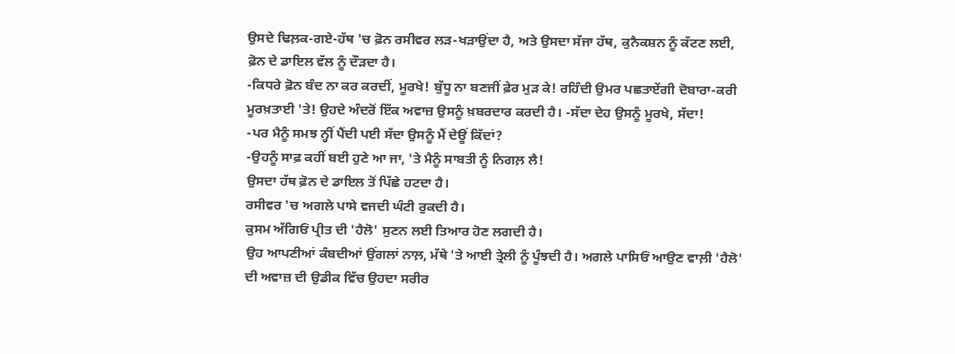ਉਸਦੇ ਢਿਲ਼ਕ-ਗਏ-ਹੱਥ 'ਚ ਫ਼ੋਨ ਰਸੀਵਰ ਲੜ-ਖੜਾਉਂਦਾ ਹੈ, ਅਤੇ ਉਸਦਾ ਸੱਜਾ ਹੱਥ, ਕੁਨੈਕਸ਼ਨ ਨੂੰ ਕੱਟਣ ਲਈ, ਫ਼ੋਨ ਦੇ ਡਾਇਲ ਵੱਲ ਨੂੰ ਦੌੜਦਾ ਹੈ।
-ਕਿਧਰੇ ਫ਼ੋਨ ਬੰਦ ਨਾ ਕਰ ਕਰਦੀਂ, ਮੂਰਖੇ! ਬੁੱਧੂ ਨਾ ਬਣਜੀਂ ਫ਼ੇਰ ਮੁੜ ਕੇ! ਰਹਿੰਦੀ ਉਮਰ ਪਛਤਾਏਂਗੀ ਦੋਬਾਰਾ-ਕਰੀ ਮੂਰਖ਼ਤਾਈ 'ਤੇ! ਉਹਦੇ ਅੰਦਰੋਂ ਇੱਕ ਅਵਾਜ਼ ਉਸਨੂੰ ਖ਼ਬਰਦਾਰ ਕਰਦੀ ਹੈ। -ਸੱਦਾ ਦੇਹ ਉਸਨੂੰ ਮੂਰਖੇ, ਸੱਦਾ!
-ਪਰ ਮੈਨੂੰ ਸਮਝ ਨ੍ਹੀਂ ਪੈਂਦੀ ਪਈ ਸੱਦਾ ਉਸਨੂੰ ਮੈਂ ਦੇਊਂ ਕਿੱਦਾਂ?
-ਉਹਨੂੰ ਸਾਫ਼ ਕਹੀਂ ਬਈ ਹੁਣੇ ਆ ਜਾ, 'ਤੇ ਮੈਨੂੰ ਸਾਬਤੀ ਨੂੰ ਨਿਗਲ਼ ਲੈ!
ਉਸਦਾ ਹੱਥ ਫ਼ੋਨ ਦੇ ਡਾਇਲ ਤੋਂ ਪਿੱਛੇ ਹਟਦਾ ਹੈ।
ਰਸੀਵਰ 'ਚ ਅਗਲੇ ਪਾਸੇ ਵਜਦੀ ਘੰਟੀ ਰੁਕਦੀ ਹੈ।
ਕੁਸਮ ਅੱਗਿਓਂ ਪ੍ਰੀਤ ਦੀ 'ਹੈਲੋ' ਸੁਣਨ ਲਈ ਤਿਆਰ ਹੋਣ ਲਗਦੀ ਹੈ।
ਉਹ ਆਪਣੀਆਂ ਕੰਬਦੀਆਂ ਉਂਗਲਾਂ ਨਾਲ਼, ਮੱਥੇ 'ਤੇ ਆਈ ਤ੍ਰੇਲੀ ਨੂੰ ਪੂੰਝਦੀ ਹੈ। ਅਗਲੇ ਪਾਸਿਓਂ ਆਉਣ ਵਾਲ਼ੀ 'ਹੈਲੋ' ਦੀ ਅਵਾਜ਼ ਦੀ ਉਡੀਕ ਵਿੱਚ ਉਹਦਾ ਸਰੀਰ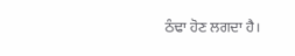ਠੰਢਾ ਹੋਣ ਲਗਦਾ ਹੈ।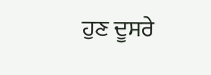ਹੁਣ ਦੂਸਰੇ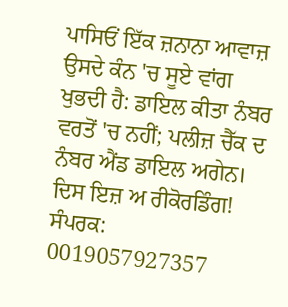ਪਾਸਿਓਂ ਇੱਕ ਜ਼ਨਾਨਾ ਆਵਾਜ਼ ਉਸਦੇ ਕੰਨ 'ਚ ਸੂਏ ਵਾਂਗ ਖੁਭਦੀ ਹੈ: ਡਾਇਲ ਕੀਤਾ ਨੰਬਰ ਵਰਤੋਂ 'ਚ ਨਹੀਂ; ਪਲੀਜ਼ ਚੈੱਕ ਦ ਨੰਬਰ ਐਂਡ ਡਾਇਲ ਅਗੇਨ। ਦਿਸ ਇਜ਼ ਅ ਰੀਕੋਰਡਿੰਗ!
ਸੰਪਰਕ: 0019057927357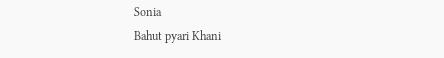Sonia
Bahut pyari Khani